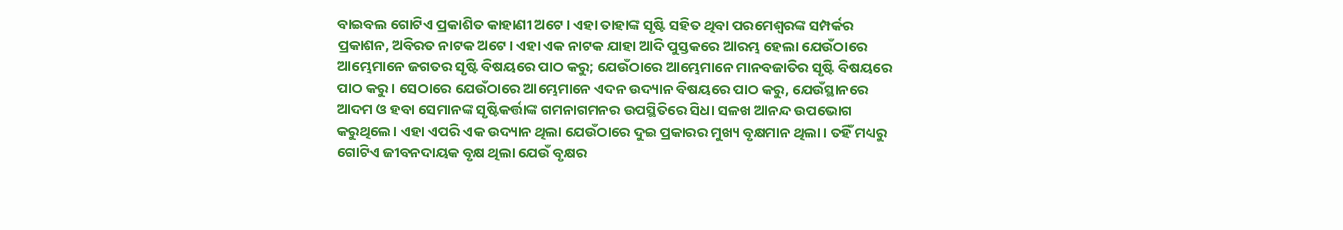ବାଇବଲ ଗୋଟିଏ ପ୍ରକାଶିତ କାହାଣୀ ଅଟେ। ଏହା ତାହାଙ୍କ ସୃଷ୍ଟି ସହିତ ଥିବା ପରମେଶ୍ୱରଙ୍କ ସମ୍ପର୍କର ପ୍ରକାଶନ, ଅବିରତ ନାଟକ ଅଟେ। ଏହା ଏକ ନାଟକ ଯାହା ଆଦି ପୁସ୍ତକରେ ଆରମ୍ଭ ହେଲା ଯେଉଁଠାରେ ଆମ୍ଭେମାନେ ଜଗତର ସୃଷ୍ଟି ବିଷୟରେ ପାଠ କରୁ; ଯେଉଁଠାରେ ଆମ୍ଭେମାନେ ମାନବଜାତିର ସୃଷ୍ଟି ବିଷୟରେ ପାଠ କରୁ। ସେଠାରେ ଯେଉଁଠାରେ ଆମ୍ଭେମାନେ ଏଦନ ଉଦ୍ୟାନ ବିଷୟରେ ପାଠ କରୁ, ଯେଉଁସ୍ଥାନରେ ଆଦମ ଓ ହବା ସେମାନଙ୍କ ସୃଷ୍ଟିକର୍ତ୍ତାଙ୍କ ଗମନାଗମନର ଉପସ୍ଥିତିରେ ସିଧା ସଳଖ ଆନନ୍ଦ ଉପଭୋଗ କରୁଥିଲେ। ଏହା ଏପରି ଏକ ଉଦ୍ୟାନ ଥିଲା ଯେଉଁଠାରେ ଦୁଇ ପ୍ରକାରର ମୁଖ୍ୟ ବୃକ୍ଷମାନ ଥିଲା। ତହିଁ ମଧ୍ୟରୁ ଗୋଟିଏ ଜୀବନଦାୟକ ବୃକ୍ଷ ଥିଲା ଯେଉଁ ବୃକ୍ଷର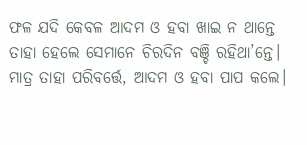ଫଳ ଯଦି କେବଳ ଆଦମ ଓ ହବା ଖାଇ ନ ଥାନ୍ତେ ତାହା ହେଲେ ସେମାନେ ଚିରଦିନ ବଞ୍ଚି ରହିଥା’ନ୍ତେ। ମାତ୍ର ତାହା ପରିବର୍ତ୍ତେ, ଆଦମ ଓ ହବା ପାପ କଲେ।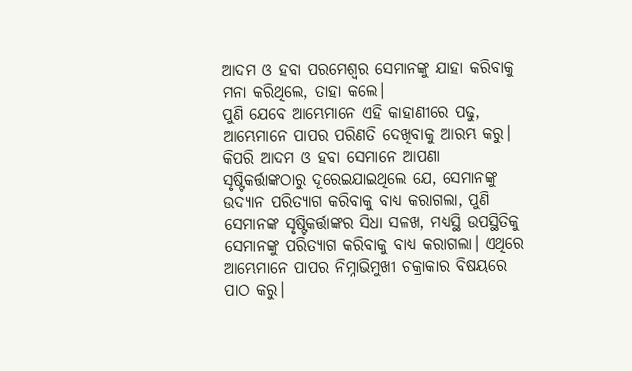ଆଦମ ଓ ହବା ପରମେଶ୍ୱର ସେମାନଙ୍କୁ ଯାହା କରିବାକୁ ମନା କରିଥିଲେ, ତାହା କଲେ।
ପୁଣି ଯେବେ ଆମ୍ଭେମାନେ ଏହି କାହାଣୀରେ ପଢୁ, ଆମ୍ଭେମାନେ ପାପର ପରିଣତି ଦେଖିବାକୁ ଆରମ୍ଭ କରୁ। କିପରି ଆଦମ ଓ ହବା ସେମାନେ ଆପଣା ସୃଷ୍ଟିକର୍ତ୍ତାଙ୍କଠାରୁ ଦୂରେଇଯାଇଥିଲେ ଯେ, ସେମାନଙ୍କୁ ଉଦ୍ୟାନ ପରିତ୍ୟାଗ କରିବାକୁ ବାଧ୍ୟ କରାଗଲା, ପୁଣି ସେମାନଙ୍କ ସୃଷ୍ଟିକର୍ତ୍ତାଙ୍କର ସିଧା ସଳଖ, ମଧ୍ୟସ୍ଥି ଉପସ୍ଥିତିକୁ ସେମାନଙ୍କୁ ପରିତ୍ୟାଗ କରିବାକୁ ବାଧ୍ୟ କରାଗଲା। ଏଥିରେ ଆମ୍ଭେମାନେ ପାପର ନିମ୍ନାଭିମୁଖୀ ଚକ୍ରାକାର ବିଷୟରେ ପାଠ କରୁ।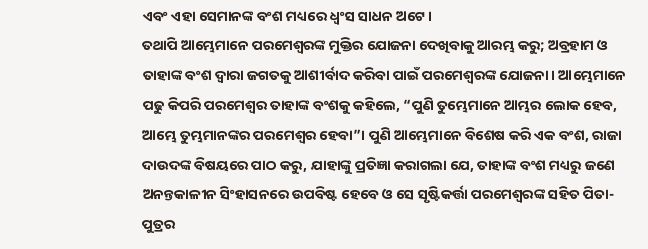ଏବଂ ଏହା ସେମାନଙ୍କ ବଂଶ ମଧ୍ୟରେ ଧ୍ୱଂସ ସାଧନ ଅଟେ।
ତଥାପି ଆମ୍ଭେମାନେ ପରମେଶ୍ୱରଙ୍କ ମୁକ୍ତିର ଯୋଜନା ଦେଖିବାକୁ ଆରମ୍ଭ କରୁ; ଅବ୍ରହାମ ଓ ତାହାଙ୍କ ବଂଶ ଦ୍ଵାରା ଜଗତକୁ ଆଶୀର୍ବାଦ କରିବା ପାଇଁ ପରମେଶ୍ୱରଙ୍କ ଯୋଜନା। ଆମ୍ଭେମାନେ ପଢୁ କିପରି ପରମେଶ୍ୱର ତାହାଙ୍କ ବଂଶକୁ କହିଲେ, “ପୁଣି ତୁମ୍ଭେମାନେ ଆମ୍ଭର ଲୋକ ହେବ, ଆମ୍ଭେ ତୁମ୍ଭମାନଙ୍କର ପରମେଶ୍ୱର ହେବା”। ପୁଣି ଆମ୍ଭେମାନେ ବିଶେଷ କରି ଏକ ବଂଶ, ରାଜା ଦାଉଦଙ୍କ ବିଷୟରେ ପାଠ କରୁ, ଯାହାଙ୍କୁ ପ୍ରତିଜ୍ଞା କରାଗଲା ଯେ, ତାହାଙ୍କ ବଂଶ ମଧ୍ୟରୁ ଜଣେ ଅନନ୍ତକାଳୀନ ସିଂହାସନରେ ଉପବିଷ୍ଟ ହେବେ ଓ ସେ ସୃଷ୍ଟିକର୍ତ୍ତା ପରମେଶ୍ୱରଙ୍କ ସହିତ ପିତା-ପୁତ୍ରର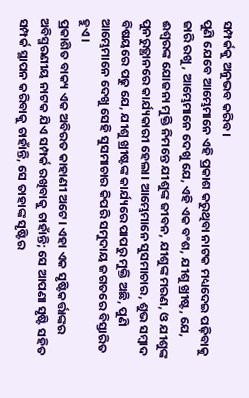ସମ୍ପର୍କକୁ ଅନୁଭବ କରିବ।
ପୁଣି ଯେବେ ଆମ୍ଭେମାନେ ଏହି ପ୍ରକାଶ କରୁଥିବା ନାଟକ ମଧ୍ୟଦେଇ ପଢ଼ିବାକୁ ଜାରି ରଖୁ, ଆମ୍ଭେମାନେ ଦେଖୁ ଯେ, ଏହି ଏକ ବଂଶ, ଯୀଶୁ ଖ୍ରୀଷ୍ଟ, ଯେ, ଈଶ୍ଵରଙ୍କ ଯୋଜନା ମୁକ୍ତି ନିମନ୍ତେ ଯୀଶୁଙ୍କ ଜୀବନ, ଯୀଶୁଙ୍କ ମରଣ, ଓ ଯୀଶୁଙ୍କ ପୁନରୁତ୍ଥାନରେ କାର୍ଯ୍ୟକାରୀ ହେଲା। ଆମ୍ଭେମାନେ ସୁସମାଚାର, ଶୁଭ ସମ୍ବାଦ ବିଷୟରେ ପଢୁ ଯେ, ଯୀଶୁ ଖ୍ରୀଷ୍ଟଙ୍କ କାର୍ଯ୍ୟରେ ପାପରୁ ମୁକ୍ତି ଅଛି, ପୁଣି ଆମ୍ଭେମାନେ ଦେଖୁ ସେହି ସୁସମାଚାର କିପରି ସମୁଦାୟ ଜଗତରେ ବିସ୍ତାରିତ ହୁଏ।
ପ୍ରକାଶିତ ବାକ୍ୟ ଏକ ଅବିରତ କାହାଣୀ ଅଟେ। ଏହା ଏକ ସୃଷ୍ଟିକର୍ତ୍ତାଙ୍କର ଅବିସ୍ମରଣୀୟ ନାଟକ ଯିଏ ସମ୍ପର୍କ ରଖିବାକୁ ଚାହାଁନ୍ତି; ସେ ଆପଣା ସୃଷ୍ଟି ସହିତ ସମ୍ପର୍କ ସ୍ଥାପନ କରିବାକୁ ଚାହାଁନ୍ତି, ସେ ତାହାଙ୍କ ସୃଷ୍ଟିର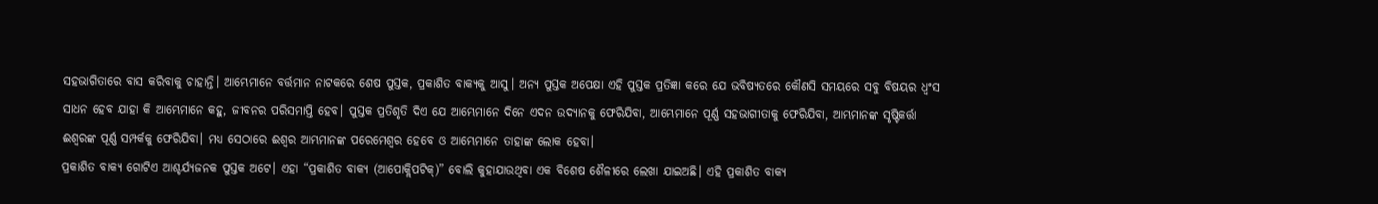ସହଭାଗିତାରେ ବାସ କରିବାକୁ ଚାହାନ୍ତି। ଆମ୍ଭେମାନେ ବର୍ତ୍ତମାନ ନାଟକରେ ଶେଷ ପୁସ୍ତକ, ପ୍ରକାଶିତ ବାକ୍ୟକୁ ଆସୁ। ଅନ୍ୟ ପୁସ୍ତକ ଅପେକ୍ଷା ଏହି ପୁସ୍ତକ ପ୍ରତିଜ୍ଞା କରେ ଯେ ଭବିଷ୍ୟତରେ କୌଣସି ସମୟରେ ସବୁ ବିଷୟର ଧ୍ୱଂସ ସାଧନ ହେବ ଯାହା କି ଆମ୍ଭେମାନେ କହୁ, ଜୀବନର ପରିସମାପ୍ତି ହେବ। ପୁସ୍ତକ ପ୍ରତିଶୃତି ଦିଏ ଯେ ଆମ୍ଭେମାନେ ଦିନେ ଏଦନ ଉଦ୍ୟାନକୁ ଫେରିଯିବା, ଆମ୍ଭେମାନେ ପୂର୍ଣ୍ଣ ସହଭାଗୀତାକୁ ଫେରିଯିବା, ଆମ୍ଭମାନଙ୍କ ସୃଷ୍ଟିକର୍ତ୍ତା ଈଶ୍ଵରଙ୍କ ପୂର୍ଣ୍ଣ ସମ୍ପର୍କକୁ ଫେରିଯିବା। ମଧ୍ୟ ସେଠାରେ ଈଶ୍ଵର ଆମ୍ଭମାନଙ୍କ ପରେମେଶ୍ଵର ହେବେ ଓ ଆମ୍ଭେମାନେ ତାହାଙ୍କ ଲୋକ ହେବା।
ପ୍ରକାଶିତ ବାକ୍ୟ ଗୋଟିଏ ଆଶ୍ଚର୍ଯ୍ୟଜନକ ପୁସ୍ତକ ଅଟେ। ଏହା “ପ୍ରକାଶିତ ବାକ୍ୟ (ଆପୋକ୍ଲିପଟିକ୍)” ବୋଲି କୁହାଯାଉଥିବା ଏକ ବିଶେଷ ଶୈଳୀରେ ଲେଖା ଯାଇଅଛି। ଏହି ପ୍ରକାଶିତ ବାକ୍ୟ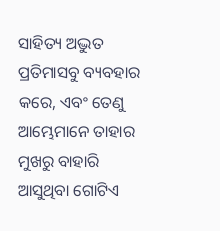ସାହିତ୍ୟ ଅଦ୍ଭୁତ ପ୍ରତିମାସବୁ ବ୍ୟବହାର କରେ, ଏବଂ ତେଣୁ ଆମ୍ଭେମାନେ ତାହାର ମୁଖରୁ ବାହାରି ଆସୁଥିବା ଗୋଟିଏ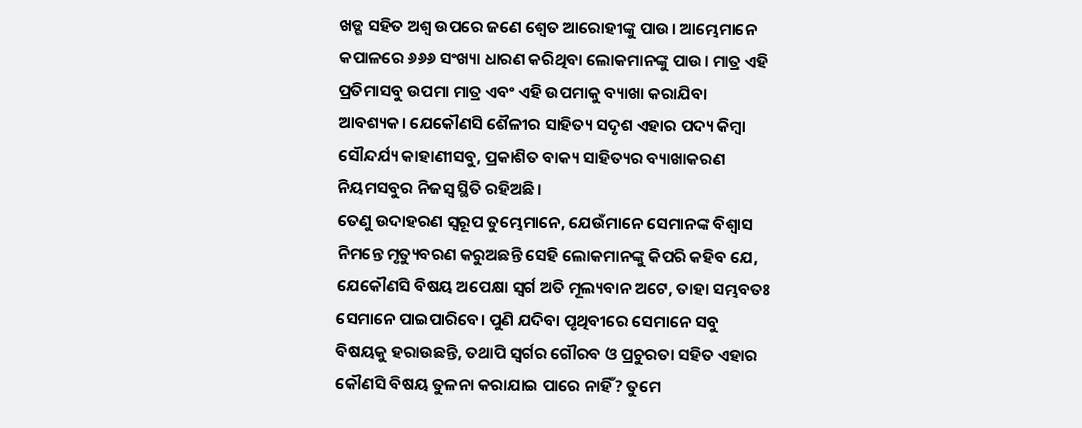ଖଡ୍ଗ ସହିତ ଅଶ୍ୱ ଉପରେ ଜଣେ ଶ୍ୱେତ ଆରୋହୀଙ୍କୁ ପାଉ। ଆମ୍ଭେମାନେ କପାଳରେ ୬୬୬ ସଂଖ୍ୟା ଧାରଣ କରିଥିବା ଲୋକମାନଙ୍କୁ ପାଉ। ମାତ୍ର ଏହି ପ୍ରତିମାସବୁ ଉପମା ମାତ୍ର ଏବଂ ଏହି ଉପମାକୁ ବ୍ୟାଖା କରାଯିବା ଆବଶ୍ୟକ। ଯେକୌଣସି ଶୈଳୀର ସାହିତ୍ୟ ସଦୃଶ ଏହାର ପଦ୍ୟ କିମ୍ବା ସୌନ୍ଦର୍ଯ୍ୟ କାହାଣୀସବୁ, ପ୍ରକାଶିତ ବାକ୍ୟ ସାହିତ୍ୟର ବ୍ୟାଖାକରଣ ନିୟମସବୁର ନିଜସ୍ୱ ସ୍ଥିତି ରହିଅଛି।
ତେଣୁ ଉଦାହରଣ ସ୍ୱରୂପ ତୁମ୍ଭେମାନେ, ଯେଉଁମାନେ ସେମାନଙ୍କ ବିଶ୍ୱାସ ନିମନ୍ତେ ମୃତ୍ୟୁବରଣ କରୁଅଛନ୍ତି ସେହି ଲୋକମାନଙ୍କୁ କିପରି କହିବ ଯେ, ଯେକୌଣସି ବିଷୟ ଅପେକ୍ଷା ସ୍ୱର୍ଗ ଅତି ମୂଲ୍ୟବାନ ଅଟେ, ତାହା ସମ୍ଭବତଃ ସେମାନେ ପାଇପାରିବେ। ପୁଣି ଯଦିବା ପୃଥିବୀରେ ସେମାନେ ସବୁ ବିଷୟକୁ ହରାଉଛନ୍ତି, ତଥାପି ସ୍ୱର୍ଗର ଗୌରବ ଓ ପ୍ରଚୁରତା ସହିତ ଏହାର କୌଣସି ବିଷୟ ତୁଳନା କରାଯାଇ ପାରେ ନାହିଁ? ତୁମେ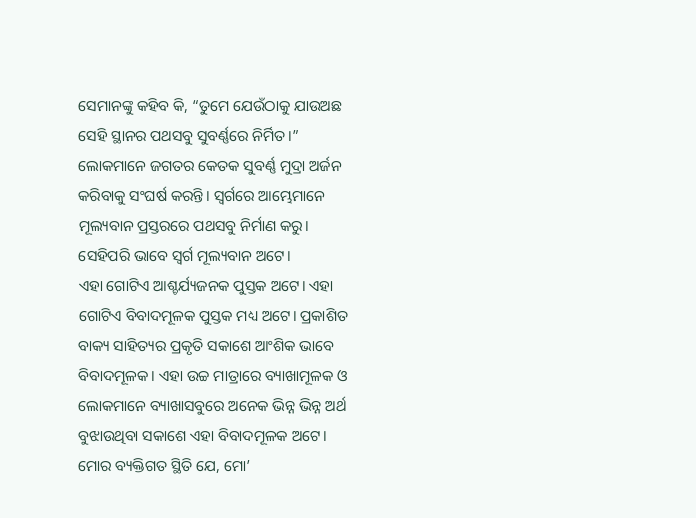ସେମାନଙ୍କୁ କହିବ କି, “ତୁମେ ଯେଉଁଠାକୁ ଯାଉଅଛ ସେହି ସ୍ଥାନର ପଥସବୁ ସୁବର୍ଣ୍ଣରେ ନିର୍ମିତ।” ଲୋକମାନେ ଜଗତର କେତକ ସୁବର୍ଣ୍ଣ ମୁଦ୍ରା ଅର୍ଜନ କରିବାକୁ ସଂଘର୍ଷ କରନ୍ତି। ସ୍ଵର୍ଗରେ ଆମ୍ଭେମାନେ ମୂଲ୍ୟବାନ ପ୍ରସ୍ତରରେ ପଥସବୁ ନିର୍ମାଣ କରୁ। ସେହିପରି ଭାବେ ସ୍ୱର୍ଗ ମୂଲ୍ୟବାନ ଅଟେ।
ଏହା ଗୋଟିଏ ଆଶ୍ଚର୍ଯ୍ୟଜନକ ପୁସ୍ତକ ଅଟେ। ଏହା ଗୋଟିଏ ବିବାଦମୂଳକ ପୁସ୍ତକ ମଧ୍ୟ ଅଟେ। ପ୍ରକାଶିତ ବାକ୍ୟ ସାହିତ୍ୟର ପ୍ରକୃତି ସକାଶେ ଆଂଶିକ ଭାବେ ବିବାଦମୂଳକ। ଏହା ଉଚ୍ଚ ମାତ୍ରାରେ ବ୍ୟାଖାମୂଳକ ଓ ଲୋକମାନେ ବ୍ୟାଖାସବୁରେ ଅନେକ ଭିନ୍ନ ଭିନ୍ନ ଅର୍ଥ ବୁଝାଉଥିବା ସକାଶେ ଏହା ବିବାଦମୂଳକ ଅଟେ। ମୋର ବ୍ୟକ୍ତିଗତ ସ୍ଥିତି ଯେ, ମୋ’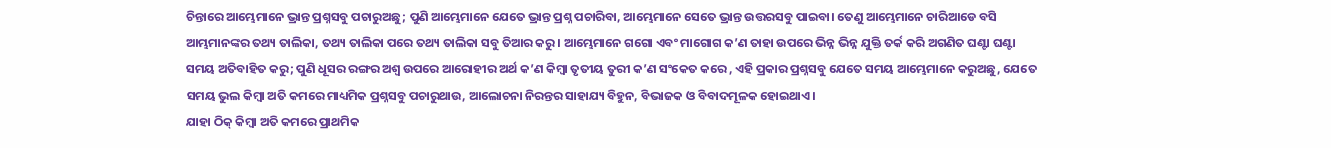ଚିନ୍ତାରେ ଆମ୍ଭେମାନେ ଭ୍ରାନ୍ତ ପ୍ରଶ୍ନସବୁ ପଚାରୁଅଛୁ; ପୁଣି ଆମ୍ଭେମାନେ ଯେତେ ଭ୍ରାନ୍ତ ପ୍ରଶ୍ନ ପଚାରିବା, ଆମ୍ଭେମାନେ ସେତେ ଭ୍ରାନ୍ତ ଉତ୍ତରସବୁ ପାଇବା। ତେଣୁ ଆମ୍ଭେମାନେ ଚାରିଆଡେ ବସି ଆମ୍ଭମାନଙ୍କର ତଥ୍ୟ ତାଲିକା, ତଥ୍ୟ ତାଲିକା ପରେ ତଥ୍ୟ ତାଲିକା ସବୁ ତିଆର କରୁ। ଆମ୍ଭେମାନେ ଗଗୋ ଏବଂ ମାଗୋଗ କ’ଣ ତାହା ଉପରେ ଭିନ୍ନ ଭିନ୍ନ ଯୁକ୍ତି ତର୍କ କରି ଅଗଣିତ ଘଣ୍ଟା ଘଣ୍ଟା ସମୟ ଅତିବାହିତ କରୁ; ପୁଣି ଧୂସର ରଙ୍ଗର ଅଶ୍ୱ ଉପରେ ଆରୋହୀର ଅର୍ଥ କ’ଣ କିମ୍ବା ତୃତୀୟ ତୁରୀ କ’ଣ ସଂକେତ କରେ , ଏହି ପ୍ରକାର ପ୍ରଶ୍ନସବୁ ଯେତେ ସମୟ ଆମ୍ଭେମାନେ କରୁଅଛୁ, ଯେତେ ସମୟ ଭୁଲ କିମ୍ବା ଅତି କମରେ ମାଧ୍ୟମିକ ପ୍ରଶ୍ନସବୁ ପଚାରୁଥାଉ, ଆଲୋଚନା ନିରନ୍ତର ସାହାଯ୍ୟ ବିହୁନ, ବିଭାଜକ ଓ ବିବାଦମୂଳକ ହୋଇଥାଏ।
ଯାହା ଠିକ୍ କିମ୍ବା ଅତି କମରେ ପ୍ରାଥମିକ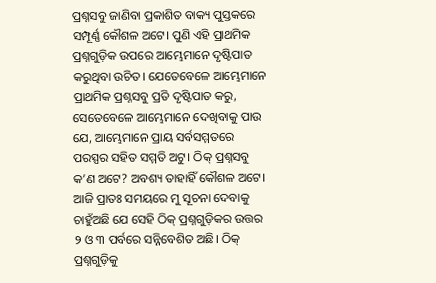ପ୍ରଶ୍ନସବୁ ଜାଣିବା ପ୍ରକାଶିତ ବାକ୍ୟ ପୁସ୍ତକରେ ସମ୍ପୂର୍ଣ୍ଣ କୌଶଳ ଅଟେ। ପୁଣି ଏହି ପ୍ରାଥମିକ ପ୍ରଶ୍ନଗୁଡ଼ିକ ଉପରେ ଆମ୍ଭେମାନେ ଦୃଷ୍ଟିପାତ କରୁଥିବା ଉଚିତ। ଯେତେବେଳେ ଆମ୍ଭେମାନେ ପ୍ରାଥମିକ ପ୍ରଶ୍ନସବୁ ପ୍ରତି ଦୃଷ୍ଟିପାତ କରୁ, ସେତେବେଳେ ଆମ୍ଭେମାନେ ଦେଖିବାକୁ ପାଉ ଯେ, ଆମ୍ଭେମାନେ ପ୍ରାୟ ସର୍ବସମ୍ମତରେ ପରସ୍ପର ସହିତ ସମ୍ମତି ଅଟୁ। ଠିକ୍ ପ୍ରଶ୍ନସବୁ କ’ଣ ଅଟେ? ଅବଶ୍ୟ ତାହାହିଁ କୌଶଳ ଅଟେ। ଆଜି ପ୍ରାତଃ ସମୟରେ ମୁ ସୂଚନା ଦେବାକୁ ଚାହୁଁଅଛି ଯେ ସେହି ଠିକ୍ ପ୍ରଶ୍ନଗୁଡ଼ିକର ଉତ୍ତର ୨ ଓ ୩ ପର୍ବରେ ସନ୍ନିବେଶିତ ଅଛି। ଠିକ୍ ପ୍ରଶ୍ନଗୁଡ଼ିକୁ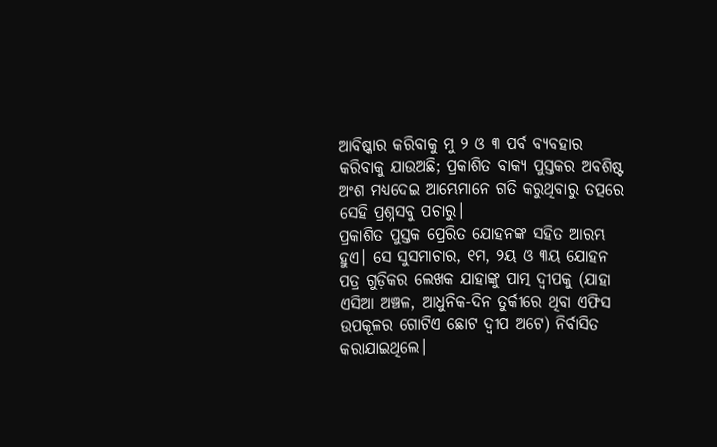ଆବିଷ୍କାର କରିବାକୁ ମୁ ୨ ଓ ୩ ପର୍ବ ବ୍ୟବହାର କରିବାକୁ ଯାଉଅଛି; ପ୍ରକାଶିତ ବାକ୍ୟ ପୁସ୍ତକର ଅବଶିଷ୍ଟ ଅଂଶ ମଧ୍ୟଦେଇ ଆମ୍ଭେମାନେ ଗତି କରୁଥିବାରୁ ତତ୍ପରେ ସେହି ପ୍ରଶ୍ନସବୁ ପଚାରୁ।
ପ୍ରକାଶିତ ପୁସ୍ତକ ପ୍ରେରିତ ଯୋହନଙ୍କ ସହିତ ଆରମ୍ଭ ହୁଏ। ସେ ସୁସମାଚାର, ୧ମ, ୨ୟ ଓ ୩ୟ ଯୋହନ ପତ୍ର ଗୁଡ଼ିକର ଲେଖକ ଯାହାଙ୍କୁ ପାତ୍ମ ଦ୍ବୀପକୁ (ଯାହା ଏସିଆ ଅଞ୍ଚଳ, ଆଧୁନିକ-ଦିନ ତୁର୍କୀରେ ଥିବା ଏଫିସ ଉପକୂଳର ଗୋଟିଏ ଛୋଟ ଦ୍ଵୀପ ଅଟେ) ନିର୍ବାସିତ କରାଯାଇଥିଲେ।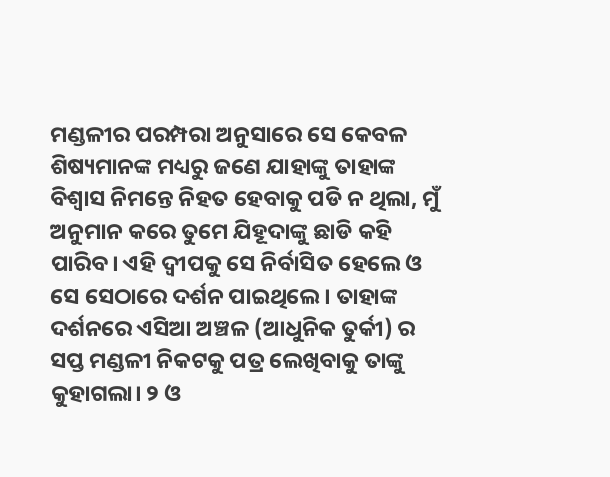ମଣ୍ଡଳୀର ପରମ୍ପରା ଅନୁସାରେ ସେ କେବଳ ଶିଷ୍ୟମାନଙ୍କ ମଧ୍ୟରୁ ଜଣେ ଯାହାଙ୍କୁ ତାହାଙ୍କ ବିଶ୍ୱାସ ନିମନ୍ତେ ନିହତ ହେବାକୁ ପଡି ନ ଥିଲା, ମୁଁ ଅନୁମାନ କରେ ତୁମେ ଯିହୂଦାଙ୍କୁ ଛାଡି କହି ପାରିବ। ଏହି ଦ୍ବୀପକୁ ସେ ନିର୍ବାସିତ ହେଲେ ଓ ସେ ସେଠାରେ ଦର୍ଶନ ପାଇଥିଲେ। ତାହାଙ୍କ ଦର୍ଶନରେ ଏସିଆ ଅଞ୍ଚଳ (ଆଧୁନିକ ତୁର୍କୀ) ର ସପ୍ତ ମଣ୍ଡଳୀ ନିକଟକୁ ପତ୍ର ଲେଖିବାକୁ ତାଙ୍କୁ କୁହାଗଲା। ୨ ଓ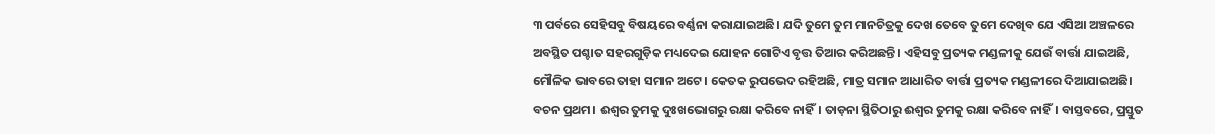୩ ପର୍ବରେ ସେହିସବୁ ବିଷୟରେ ବର୍ଣ୍ଣନା କରାଯାଇଅଛି। ଯଦି ତୁମେ ତୁମ ମାନଚିତ୍ରକୁ ଦେଖ ତେବେ ତୁମେ ଦେଖିବ ଯେ ଏସିଆ ଅଞ୍ଚଳରେ ଅବସ୍ଥିତ ପଶ୍ଚାତ ସହରଗୁଡ଼ିକ ମଧ୍ୟଦେଇ ଯୋହନ ଗୋଟିଏ ବୃତ୍ତ ତିଆର କରିଅଛନ୍ତି। ଏହିସବୁ ପ୍ରତ୍ୟକ ମଣ୍ଡଳୀକୁ ଯେଉଁ ବାର୍ତ୍ତା ଯାଇଅଛି, ମୌଳିକ ଭାବରେ ତାହା ସମାନ ଅଟେ। କେତକ ରୁପଭେଦ ରହିଅଛି, ମାତ୍ର ସମାନ ଆଧାରିତ ବାର୍ତ୍ତା ପ୍ରତ୍ୟକ ମଣ୍ଡଳୀରେ ଦିଆଯାଇଅଛି।
ବଚନ ପ୍ରଥମ। ଈଶ୍ଵର ତୁମକୁ ଦୁଃଖଭୋଗରୁ ରକ୍ଷା କରିବେ ନାହିଁ। ତାଡ଼ନା ସ୍ଥିତିଠାରୁ ଈଶ୍ଵର ତୁମକୁ ରକ୍ଷା କରିବେ ନାହିଁ। ବାସ୍ତବରେ, ପ୍ରସ୍ତୁତ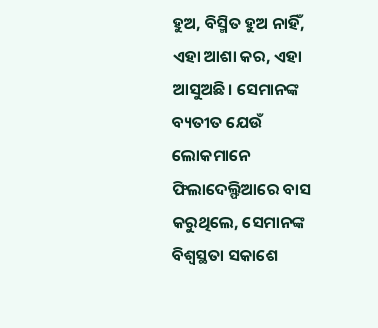ହୁଅ, ବିସ୍ମିତ ହୁଅ ନାହିଁ, ଏହା ଆଶା କର, ଏହା ଆସୁଅଛି। ସେମାନଙ୍କ ବ୍ୟତୀତ ଯେଉଁ ଲୋକମାନେ ଫିଲାଦେଲ୍ଫିଆରେ ବାସ କରୁଥିଲେ, ସେମାନଙ୍କ ବିଶ୍ଵସ୍ଥତା ସକାଶେ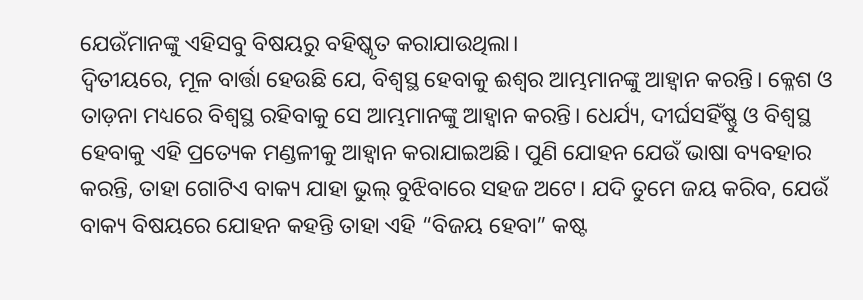ଯେଉଁମାନଙ୍କୁ ଏହିସବୁ ବିଷୟରୁ ବହିଷ୍କୃତ କରାଯାଉଥିଲା।
ଦ୍ବିତୀୟରେ, ମୂଳ ବାର୍ତ୍ତା ହେଉଛି ଯେ, ବିଶ୍ଵସ୍ଥ ହେବାକୁ ଈଶ୍ଵର ଆମ୍ଭମାନଙ୍କୁ ଆହ୍ବାନ କରନ୍ତି। କ୍ଳେଶ ଓ ତାଡ଼ନା ମଧ୍ୟରେ ବିଶ୍ଵସ୍ଥ ରହିବାକୁ ସେ ଆମ୍ଭମାନଙ୍କୁ ଆହ୍ବାନ କରନ୍ତି। ଧେର୍ଯ୍ୟ, ଦୀର୍ଘସହିଁଷ୍ଣୁ ଓ ବିଶ୍ଵସ୍ଥ ହେବାକୁ ଏହି ପ୍ରତ୍ୟେକ ମଣ୍ଡଳୀକୁ ଆହ୍ୱାନ କରାଯାଇଅଛି। ପୁଣି ଯୋହନ ଯେଉଁ ଭାଷା ବ୍ୟବହାର କରନ୍ତି, ତାହା ଗୋଟିଏ ବାକ୍ୟ ଯାହା ଭୁଲ୍ ବୁଝିବାରେ ସହଜ ଅଟେ। ଯଦି ତୁମେ ଜୟ କରିବ, ଯେଉଁ ବାକ୍ୟ ବିଷୟରେ ଯୋହନ କହନ୍ତି ତାହା ଏହି “ବିଜୟ ହେବା” କଷ୍ଟ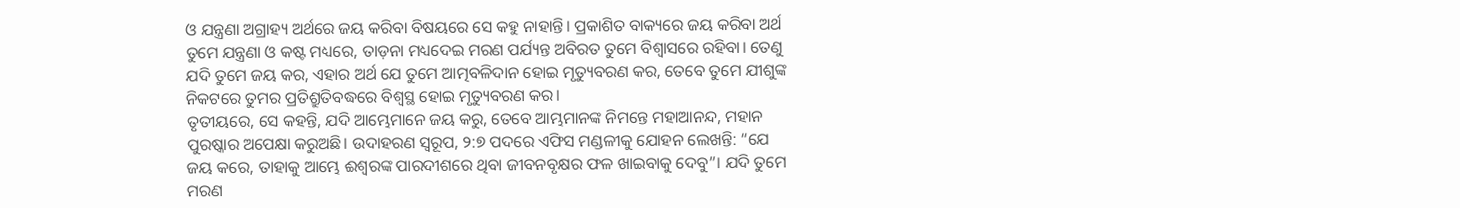ଓ ଯନ୍ତ୍ରଣା ଅଗ୍ରାହ୍ୟ ଅର୍ଥରେ ଜୟ କରିବା ବିଷୟରେ ସେ କହୁ ନାହାନ୍ତି। ପ୍ରକାଶିତ ବାକ୍ୟରେ ଜୟ କରିବା ଅର୍ଥ ତୁମେ ଯନ୍ତ୍ରଣା ଓ କଷ୍ଟ ମଧ୍ୟରେ, ତାଡ଼ନା ମଧ୍ୟଦେଇ ମରଣ ପର୍ଯ୍ୟନ୍ତ ଅବିରତ ତୁମେ ବିଶ୍ୱାସରେ ରହିବା। ତେଣୁ ଯଦି ତୁମେ ଜୟ କର, ଏହାର ଅର୍ଥ ଯେ ତୁମେ ଆତ୍ମବଳିଦାନ ହୋଇ ମୃତ୍ୟୁବରଣ କର, ତେବେ ତୁମେ ଯୀଶୁଙ୍କ ନିକଟରେ ତୁମର ପ୍ରତିଶ୍ରୁତିବଦ୍ଧରେ ବିଶ୍ଵସ୍ଥ ହୋଇ ମୃତ୍ୟୁବରଣ କର।
ତୃତୀୟରେ, ସେ କହନ୍ତି, ଯଦି ଆମ୍ଭେମାନେ ଜୟ କରୁ, ତେବେ ଆମ୍ଭମାନଙ୍କ ନିମନ୍ତେ ମହାଆନନ୍ଦ, ମହାନ ପୁରଷ୍କାର ଅପେକ୍ଷା କରୁଅଛି। ଉଦାହରଣ ସ୍ୱରୂପ, ୨:୭ ପଦରେ ଏଫିସ ମଣ୍ଡଳୀକୁ ଯୋହନ ଲେଖନ୍ତି: “ଯେ ଜୟ କରେ, ତାହାକୁ ଆମ୍ଭେ ଈଶ୍ଵରଙ୍କ ପାରଦୀଶରେ ଥିବା ଜୀବନବୃକ୍ଷର ଫଳ ଖାଇବାକୁ ଦେବୁ”। ଯଦି ତୁମେ ମରଣ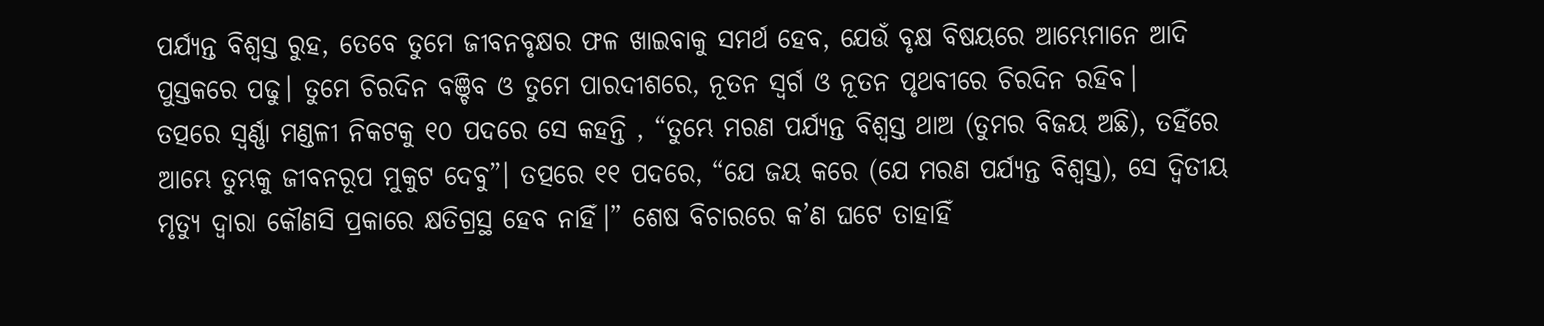ପର୍ଯ୍ୟନ୍ତ ବିଶ୍ୱସ୍ତ ରୁହ, ତେବେ ତୁମେ ଜୀବନବୃକ୍ଷର ଫଳ ଖାଇବାକୁ ସମର୍ଥ ହେବ, ଯେଉଁ ବୃକ୍ଷ ବିଷୟରେ ଆମ୍ଭେମାନେ ଆଦି ପୁସ୍ତକରେ ପଢୁ। ତୁମେ ଚିରଦିନ ବଞ୍ଚିବ ଓ ତୁମେ ପାରଦୀଶରେ, ନୂତନ ସ୍ୱର୍ଗ ଓ ନୂତନ ପୃଥବୀରେ ଚିରଦିନ ରହିବ।
ତତ୍ପରେ ସ୍ଵର୍ଣ୍ଣା ମଣ୍ଡଳୀ ନିକଟକୁ ୧୦ ପଦରେ ସେ କହନ୍ତି , “ତୁମ୍ଭେ ମରଣ ପର୍ଯ୍ୟନ୍ତ ବିଶ୍ୱସ୍ତ ଥାଅ (ତୁମର ବିଜୟ ଅଛି), ତହିଁରେ ଆମ୍ଭେ ତୁମ୍ଭକୁ ଜୀବନରୂପ ମୁକୁଟ ଦେବୁ”। ତତ୍ପରେ ୧୧ ପଦରେ, “ଯେ ଜୟ କରେ (ଯେ ମରଣ ପର୍ଯ୍ୟନ୍ତ ବିଶ୍ୱସ୍ତ), ସେ ଦ୍ୱିତୀୟ ମୃତ୍ୟୁ ଦ୍ୱାରା କୌଣସି ପ୍ରକାରେ କ୍ଷତିଗ୍ରସ୍ଥ ହେବ ନାହିଁ।” ଶେଷ ବିଚାରରେ କ’ଣ ଘଟେ ତାହାହିଁ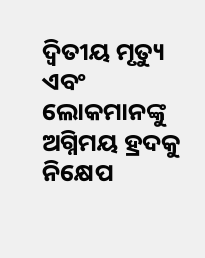ଦ୍ୱିତୀୟ ମୃତ୍ୟୁ ଏବଂ ଲୋକମାନଙ୍କୁ ଅଗ୍ନିମୟ ହ୍ରଦକୁ ନିକ୍ଷେପ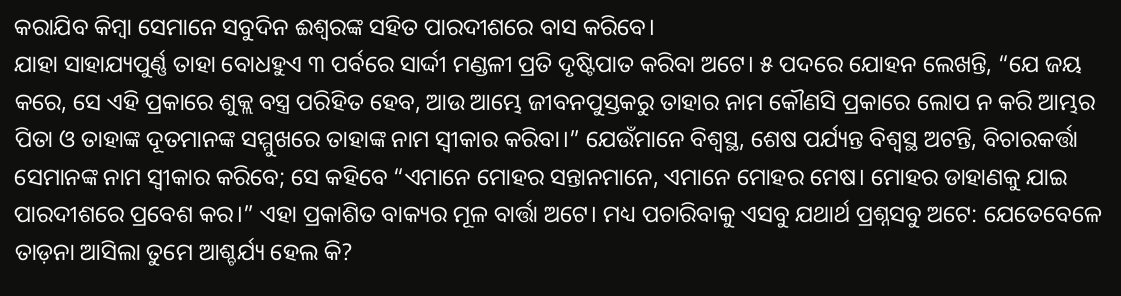କରାଯିବ କିମ୍ବା ସେମାନେ ସବୁଦିନ ଈଶ୍ଵରଙ୍କ ସହିତ ପାରଦୀଶରେ ବାସ କରିବେ।
ଯାହା ସାହାଯ୍ୟପୁର୍ଣ୍ଣ ତାହା ବୋଧହୁଏ ୩ ପର୍ବରେ ସାର୍ଦ୍ଦୀ ମଣ୍ଡଳୀ ପ୍ରତି ଦୃଷ୍ଟିପାତ କରିବା ଅଟେ। ୫ ପଦରେ ଯୋହନ ଲେଖନ୍ତି, “ଯେ ଜୟ କରେ, ସେ ଏହି ପ୍ରକାରେ ଶୁକ୍ଲ ବସ୍ତ୍ର ପରିହିତ ହେବ, ଆଉ ଆମ୍ଭେ ଜୀବନପୁସ୍ତକରୁ ତାହାର ନାମ କୌଣସି ପ୍ରକାରେ ଲୋପ ନ କରି ଆମ୍ଭର ପିତା ଓ ତାହାଙ୍କ ଦୂତମାନଙ୍କ ସମ୍ମୁଖରେ ତାହାଙ୍କ ନାମ ସ୍ୱୀକାର କରିବା।” ଯେଉଁମାନେ ବିଶ୍ୱସ୍ଥ, ଶେଷ ପର୍ଯ୍ୟନ୍ତ ବିଶ୍ଵସ୍ଥ ଅଟନ୍ତି, ବିଚାରକର୍ତ୍ତା ସେମାନଙ୍କ ନାମ ସ୍ୱୀକାର କରିବେ; ସେ କହିବେ “ଏମାନେ ମୋହର ସନ୍ତାନମାନେ, ଏମାନେ ମୋହର ମେଷ। ମୋହର ଡାହାଣକୁ ଯାଇ ପାରଦୀଶରେ ପ୍ରବେଶ କର।” ଏହା ପ୍ରକାଶିତ ବାକ୍ୟର ମୂଳ ବାର୍ତ୍ତା ଅଟେ। ମଧ୍ୟ ପଚାରିବାକୁ ଏସବୁ ଯଥାର୍ଥ ପ୍ରଶ୍ନସବୁ ଅଟେ: ଯେତେବେଳେ ତାଡ଼ନା ଆସିଲା ତୁମେ ଆଶ୍ଚର୍ଯ୍ୟ ହେଲ କି?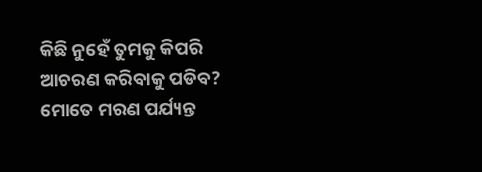କିଛି ନୁହେଁ ତୁମକୁ କିପରି ଆଚରଣ କରିବାକୁ ପଡିବ? ମୋତେ ମରଣ ପର୍ଯ୍ୟନ୍ତ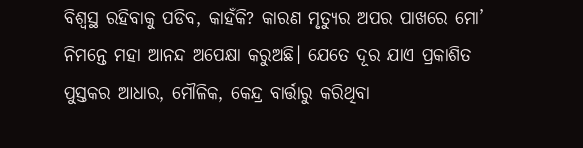ବିଶ୍ଵସ୍ଥ ରହିବାକୁ ପଡିବ, କାହଁକି? କାରଣ ମୃତ୍ୟୁର ଅପର ପାଖରେ ମୋ’ ନିମନ୍ତେ ମହା ଆନନ୍ଦ ଅପେକ୍ଷା କରୁଅଛି। ଯେତେ ଦୂର ଯାଏ ପ୍ରକାଶିତ ପୁସ୍ତକର ଆଧାର, ମୌଳିକ, କେନ୍ଦ୍ର ବାର୍ତ୍ତାରୁ କରିଥିବା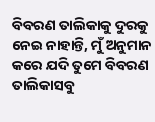ବିବରଣ ତାଲିକାକୁ ଦୁରକୁ ନେଇ ନାହାନ୍ତି, ମୁଁ ଅନୁମାନ କରେ ଯଦି ତୁମେ ବିବରଣ ତାଲିକାସବୁ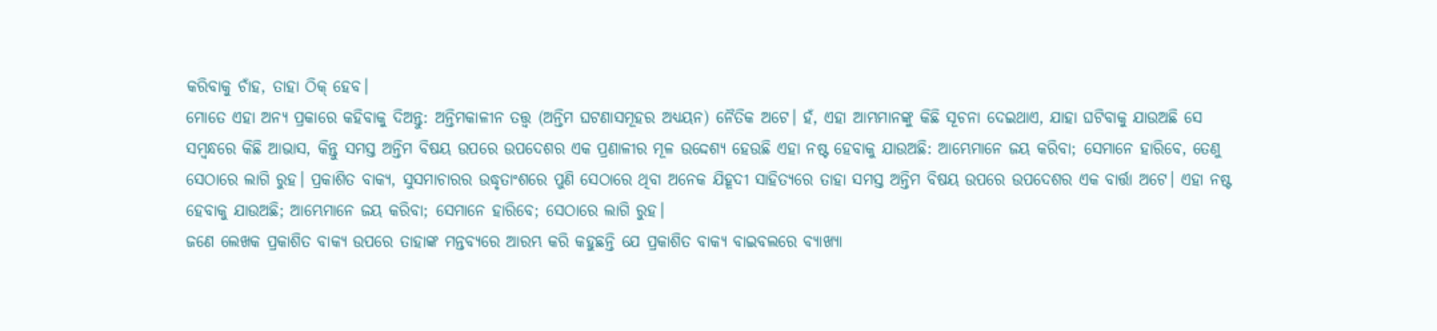କରିବାକୁ ଚାଁହ, ତାହା ଠିକ୍ ହେବ।
ମୋତେ ଏହା ଅନ୍ୟ ପ୍ରକାରେ କହିବାକୁ ଦିଅନ୍ତୁ: ଅନ୍ତିମକାଳୀନ ତତ୍ତ୍ୱ (ଅନ୍ତିମ ଘଟଣାସମୂହର ଅଧ୍ୟୟନ) ନୈତିକ ଅଟେ। ହଁ, ଏହା ଆମ୍ଭମାନଙ୍କୁ କିଛି ସୂଚନା ଦେଇଥାଏ, ଯାହା ଘଟିବାକୁ ଯାଉଅଛି ସେ ସମ୍ବନ୍ଧରେ କିଛି ଆଭାସ, କିନ୍ତୁ ସମସ୍ତ ଅନ୍ତିମ ବିଷୟ ଉପରେ ଉପଦେଶର ଏକ ପ୍ରଣାଳୀର ମୂଳ ଉଦ୍ଦେଶ୍ୟ ହେଉଛି ଏହା ନଷ୍ଟ ହେବାକୁ ଯାଉଅଛି: ଆମ୍ଭେମାନେ ଜୟ କରିବା; ସେମାନେ ହାରିବେ, ତେଣୁ ସେଠାରେ ଲାଗି ରୁହ। ପ୍ରକାଶିତ ବାକ୍ୟ, ସୁସମାଚାରର ଉଦ୍ଧୃତାଂଶରେ ପୁଣି ସେଠାରେ ଥିବା ଅନେକ ଯିହୂଦୀ ସାହିତ୍ୟରେ ତାହା ସମସ୍ତ ଅନ୍ତିମ ବିଷୟ ଉପରେ ଉପଦେଶର ଏକ ବାର୍ତ୍ତା ଅଟେ। ଏହା ନଷ୍ଟ ହେବାକୁ ଯାଉଅଛି; ଆମ୍ଭେମାନେ ଜୟ କରିବା; ସେମାନେ ହାରିବେ; ସେଠାରେ ଲାଗି ରୁହ।
ଜଣେ ଲେଖକ ପ୍ରକାଶିତ ବାକ୍ୟ ଉପରେ ତାହାଙ୍କ ମନ୍ତବ୍ୟରେ ଆରମ୍ଭ କରି କହୁଛନ୍ତି ଯେ ପ୍ରକାଶିତ ବାକ୍ୟ ବାଇବଲରେ ବ୍ୟାଖ୍ୟା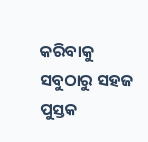କରିବାକୁ ସବୁଠାରୁ ସହଜ ପୁସ୍ତକ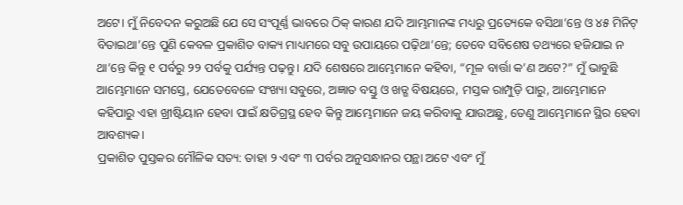ଅଟେ। ମୁଁ ନିବେଦନ କରୁଅଛି ଯେ ସେ ସଂପୂର୍ଣ୍ଣ ଭାବରେ ଠିକ୍ କାରଣ ଯଦି ଆମ୍ଭମାନଙ୍କ ମଧ୍ୟରୁ ପ୍ରତ୍ୟେକେ ବସିଥା’ନ୍ତେ ଓ ୪୫ ମିନିଟ୍ ବିତାଇଥା’ନ୍ତେ ପୁଣି କେବଳ ପ୍ରକାଶିତ ବାକ୍ୟ ମାଧ୍ୟମରେ ସବୁ ଉପାୟରେ ପଢ଼ିଥା’ନ୍ତେ; ତେବେ ସବିଶେଷ ତଥ୍ୟରେ ହଜିଯାଇ ନ ଥା’ନ୍ତେ କିନ୍ତୁ ୧ ପର୍ବରୁ ୨୨ ପର୍ବକୁ ପର୍ଯ୍ୟନ୍ତ ପଢ଼ନ୍ତୁ। ଯଦି ଶେଷରେ ଆମ୍ଭେମାନେ କହିବା, “ମୂଳ ବାର୍ତ୍ତା କ’ଣ ଅଟେ?” ମୁଁ ଭାବୁଛି ଆମ୍ଭେମାନେ ସମସ୍ତେ, ଯେତେବେଳେ ସଂଖ୍ୟା ସବୁରେ, ଅଜ୍ଞାତ ବସ୍ତୁ ଓ ଖଡ୍ଗ ବିଷୟରେ, ମସ୍ତକ ରାମ୍ପୁଡ଼ି ପାରୁ, ଆମ୍ଭେମାନେ କହିପାରୁ ଏହା ଖ୍ରୀଷ୍ଟିୟାନ ହେବା ପାଇଁ କ୍ଷତିଗ୍ରସ୍ଥ ହେବ କିନ୍ତୁ ଆମ୍ଭେମାନେ ଜୟ କରିବାକୁ ଯାଉଅଛୁ, ତେଣୁ ଆମ୍ଭେମାନେ ସ୍ଥିର ହେବା ଆବଶ୍ୟକ।
ପ୍ରକାଶିତ ପୁସ୍ତକର ମୌଳିକ ସତ୍ୟ: ତାହା ୨ ଏବଂ ୩ ପର୍ବର ଅନୁସନ୍ଧାନର ପନ୍ଥା ଅଟେ ଏବଂ ମୁଁ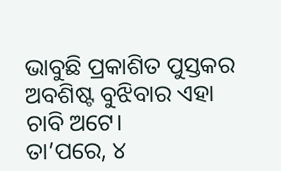ଭାବୁଛି ପ୍ରକାଶିତ ପୁସ୍ତକର ଅବଶିଷ୍ଟ ବୁଝିବାର ଏହା ଚାବି ଅଟେ।
ତା’ପରେ, ୪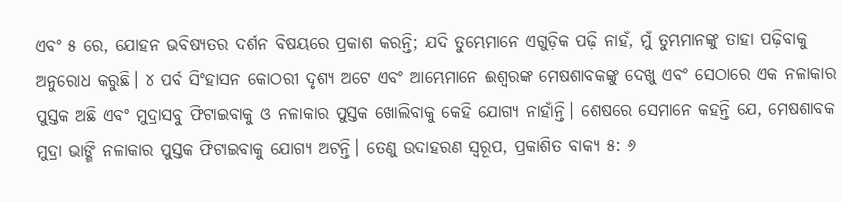ଏବଂ ୫ ରେ, ଯୋହନ ଭବିଷ୍ୟତର ଦର୍ଶନ ବିଷୟରେ ପ୍ରକାଶ କରନ୍ତି; ଯଦି ତୁମ୍ଭେମାନେ ଏଗୁଡ଼ିକ ପଢ଼ି ନାହଁ, ମୁଁ ତୁମ୍ଭମାନଙ୍କୁ ତାହା ପଢ଼ିବାକୁ ଅନୁରୋଧ କରୁଛି। ୪ ପର୍ବ ସିଂହାସନ କୋଠରୀ ଦୃଶ୍ୟ ଅଟେ ଏବଂ ଆମ୍ଭେମାନେ ଈଶ୍ୱରଙ୍କ ମେଷଶାବକଙ୍କୁ ଦେଖୁ ଏବଂ ସେଠାରେ ଏକ ନଳାକାର ପୁସ୍ତକ ଅଛି ଏବଂ ମୁଦ୍ରାସବୁ ଫିଟାଇବାକୁ ଓ ନଳାକାର ପୁସ୍ତକ ଖୋଲିବାକୁ କେହି ଯୋଗ୍ୟ ନାହାଁନ୍ତି। ଶେଷରେ ସେମାନେ କହନ୍ତି ଯେ, ମେଷଶାବକ ମୁଦ୍ରା ଭାଙ୍ଗି ନଳାକାର ପୁସ୍ତକ ଫିଟାଇବାକୁ ଯୋଗ୍ୟ ଅଟନ୍ତି। ତେଣୁ ଉଦାହରଣ ସ୍ୱରୂପ, ପ୍ରକାଶିତ ବାକ୍ୟ ୫: ୬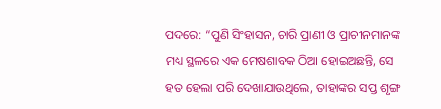ପଦରେ: “ପୁଣି ସିଂହାସନ, ଚାରି ପ୍ରାଣୀ ଓ ପ୍ରାଚୀନମାନଙ୍କ ମଧ୍ୟ ସ୍ଥଳରେ ଏକ ମେଷଶାବକ ଠିଆ ହୋଇଅଛନ୍ତି, ସେ ହତ ହେଲା ପରି ଦେଖାଯାଉଥିଲେ, ତାହାଙ୍କର ସପ୍ତ ଶୃଙ୍ଗ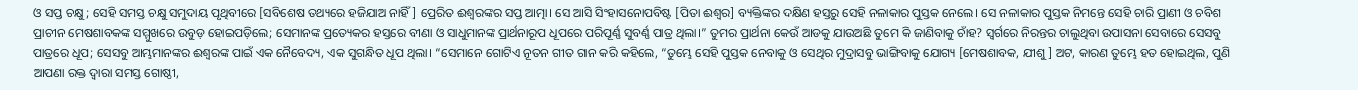ଓ ସପ୍ତ ଚକ୍ଷୁ; ସେହି ସମସ୍ତ ଚକ୍ଷୁ ସମୁଦାୟ ପୃଥିବୀରେ [ସବିଶେଷ ତଥ୍ୟରେ ହଜିଯାଅ ନାହିଁ] ପ୍ରେରିତ ଈଶ୍ୱରଙ୍କର ସପ୍ତ ଆତ୍ମା। ସେ ଆସି ସିଂହାସନୋପବିଷ୍ଟ [ପିତା ଈଶ୍ୱର] ବ୍ୟକ୍ତିଙ୍କର ଦକ୍ଷିଣ ହସ୍ତରୁ ସେହି ନଳାକାର ପୁସ୍ତକ ନେଲେ। ସେ ନଳାକାର ପୁସ୍ତକ ନିମନ୍ତେ ସେହି ଚାରି ପ୍ରାଣୀ ଓ ଚବିଶ ପ୍ରାଚୀନ ମେଷଶାବକଙ୍କ ସମ୍ମୁଖରେ ଉବୁଡ଼ ହୋଇପଡ଼ିଲେ; ସେମାନଙ୍କ ପ୍ରତ୍ୟେକର ହସ୍ତରେ ବୀଣା ଓ ସାଧୁମାନଙ୍କ ପ୍ରାର୍ଥନାରୂପ ଧୂପରେ ପରିପୂର୍ଣ୍ଣ ସୁବର୍ଣ୍ଣ ପାତ୍ର ଥିଲା।” ତୁମର ପ୍ରାର୍ଥନା କେଉଁ ଆଡକୁ ଯାଉଅଛି ତୁମେ କି ଜାଣିବାକୁ ଚାଁହ? ସ୍ୱର୍ଗରେ ନିରନ୍ତର ଚାଲୁଥିବା ଉପାସନା ସେବାରେ ସେସବୁ ପାତ୍ରରେ ଧୂପ; ସେସବୁ ଆମ୍ଭମାନଙ୍କର ଈଶ୍ୱରଙ୍କ ପାଇଁ ଏକ ନୈବେଦ୍ୟ, ଏକ ସୁଗନ୍ଧିତ ଧୂପ ଥିଲା। “ସେମାନେ ଗୋଟିଏ ନୂତନ ଗୀତ ଗାନ କରି କହିଲେ, “ତୁମ୍ଭେ ସେହି ପୁସ୍ତକ ନେବାକୁ ଓ ସେଥିର ମୁଦ୍ରାସବୁ ଭାଙ୍ଗିବାକୁ ଯୋଗ୍ୟ [ମେଷଶାବକ, ଯୀଶୁ] ଅଟ, କାରଣ ତୁମ୍ଭେ ହତ ହୋଇଥିଲ, ପୁଣି ଆପଣା ରକ୍ତ ଦ୍ୱାରା ସମସ୍ତ ଗୋଷ୍ଠୀ,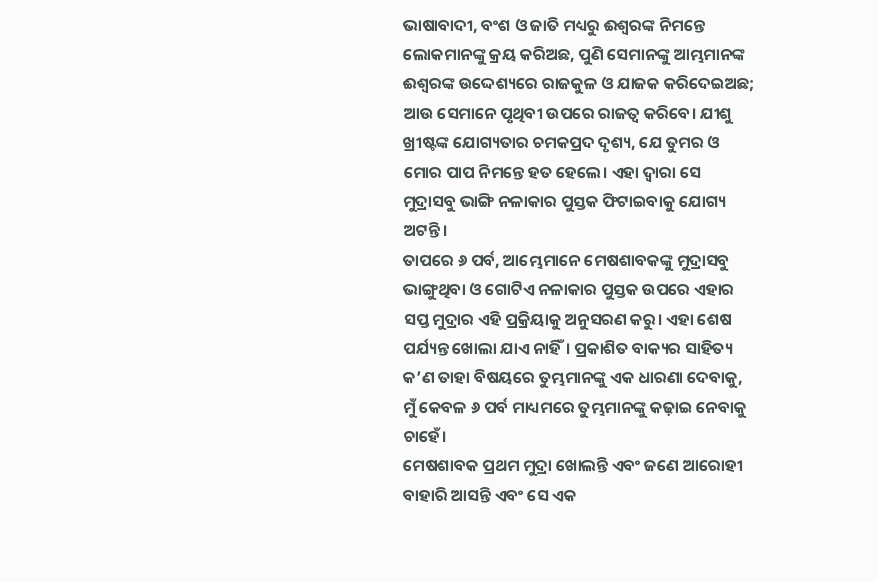ଭାଷାବାଦୀ, ବଂଶ ଓ ଜାତି ମଧ୍ୟରୁ ଈଶ୍ୱରଙ୍କ ନିମନ୍ତେ ଲୋକମାନଙ୍କୁ କ୍ରୟ କରିଅଛ, ପୁଣି ସେମାନଙ୍କୁ ଆମ୍ଭମାନଙ୍କ ଈଶ୍ୱରଙ୍କ ଉଦ୍ଦେଶ୍ୟରେ ରାଜକୁଳ ଓ ଯାଜକ କରିଦେଇଅଛ; ଆଉ ସେମାନେ ପୃଥିବୀ ଉପରେ ରାଜତ୍ୱ କରିବେ। ଯୀଶୁ ଖ୍ରୀଷ୍ଟଙ୍କ ଯୋଗ୍ୟତାର ଚମକପ୍ରଦ ଦୃଶ୍ୟ, ଯେ ତୁମର ଓ ମୋର ପାପ ନିମନ୍ତେ ହତ ହେଲେ। ଏହା ଦ୍ୱାରା ସେ ମୁଦ୍ରାସବୁ ଭାଙ୍ଗି ନଳାକାର ପୁସ୍ତକ ଫିଟାଇବାକୁ ଯୋଗ୍ୟ ଅଟନ୍ତି।
ତାପରେ ୬ ପର୍ବ, ଆମ୍ଭେମାନେ ମେଷଶାବକଙ୍କୁ ମୁଦ୍ରାସବୁ ଭାଙ୍ଗୁଥିବା ଓ ଗୋଟିଏ ନଳାକାର ପୁସ୍ତକ ଉପରେ ଏହାର ସପ୍ତ ମୁଦ୍ରାର ଏହି ପ୍ରକ୍ରିୟାକୁ ଅନୁସରଣ କରୁ। ଏହା ଶେଷ ପର୍ଯ୍ୟନ୍ତ ଖୋଲା ଯାଏ ନାହିଁ। ପ୍ରକାଶିତ ବାକ୍ୟର ସାହିତ୍ୟ କ’ଣ ତାହା ବିଷୟରେ ତୁମ୍ଭମାନଙ୍କୁ ଏକ ଧାରଣା ଦେବାକୁ, ମୁଁ କେବଳ ୬ ପର୍ବ ମାଧ୍ୟମରେ ତୁମ୍ଭମାନଙ୍କୁ କଢ଼ାଇ ନେବାକୁ ଚାହେଁ।
ମେଷଶାବକ ପ୍ରଥମ ମୁଦ୍ରା ଖୋଲନ୍ତି ଏବଂ ଜଣେ ଆରୋହୀ ବାହାରି ଆସନ୍ତି ଏବଂ ସେ ଏକ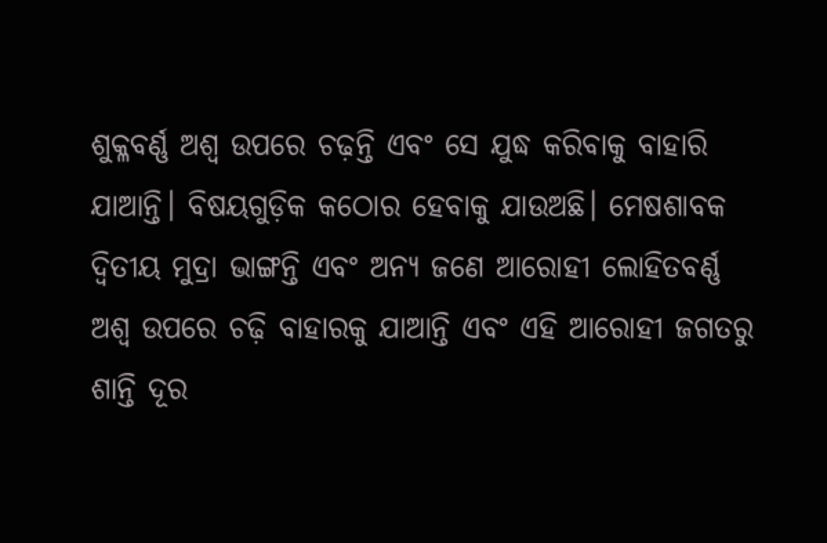ଶୁକ୍ଳବର୍ଣ୍ଣ ଅଶ୍ୱ ଉପରେ ଚଢ଼ନ୍ତି ଏବଂ ସେ ଯୁଦ୍ଧ କରିବାକୁ ବାହାରି ଯାଆନ୍ତି। ବିଷୟଗୁଡ଼ିକ କଠୋର ହେବାକୁ ଯାଉଅଛି। ମେଷଶାବକ ଦ୍ୱିତୀୟ ମୁଦ୍ରା ଭାଙ୍ଗନ୍ତି ଏବଂ ଅନ୍ୟ ଜଣେ ଆରୋହୀ ଲୋହିତବର୍ଣ୍ଣ ଅଶ୍ୱ ଉପରେ ଚଢ଼ି ବାହାରକୁ ଯାଆନ୍ତି ଏବଂ ଏହି ଆରୋହୀ ଜଗତରୁ ଶାନ୍ତି ଦୂର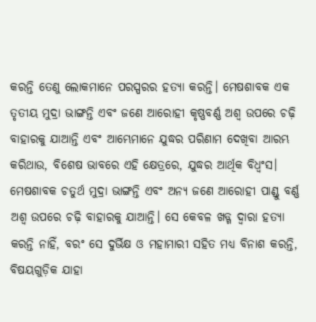କରନ୍ତି ତେଣୁ ଲୋକମାନେ ପରସ୍ପରର ହତ୍ୟା କରନ୍ତି। ମେଷଶାବକ ଏକ ତୃତୀୟ ମୁଦ୍ରା ଭାଙ୍ଗନ୍ତି ଏବଂ ଜଣେ ଆରୋହୀ କୃଷ୍ଣବର୍ଣ୍ଣ ଅଶ୍ୱ ଉପରେ ଚଢ଼ି ବାହାରକୁ ଯାଆନ୍ତି ଏବଂ ଆମ୍ଭେମାନେ ଯୁଦ୍ଧର ପରିଣାମ ଦେଖିବା ଆରମ୍ଭ କରିଥାଉ, ବିଶେଷ ଭାବରେ ଏହି କ୍ଷେତ୍ରରେ, ଯୁଦ୍ଧର ଆର୍ଥିକ ବିଧ୍ଵଂସ। ମେଷଶାବକ ଚତୁର୍ଥ ମୁଦ୍ରା ଭାଙ୍ଗନ୍ତି ଏବଂ ଅନ୍ୟ ଜଣେ ଆରୋହୀ ପାଣ୍ଡୁ ବର୍ଣ୍ଣ ଅଶ୍ୱ ଉପରେ ଚଢ଼ି ବାହାରକୁ ଯାଆନ୍ତି। ସେ କେବଳ ଖଡ୍ଗ ଦ୍ୱାରା ହତ୍ୟା କରନ୍ତି ନାହିଁ, ବରଂ ସେ ଦୁର୍ଭିକ୍ଷ ଓ ମହାମାରୀ ସହିତ ମଧ୍ୟ ବିନାଶ କରନ୍ତି, ବିଷୟଗୁଡ଼ିକ ଯାହା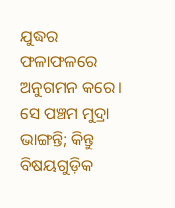ଯୁଦ୍ଧର ଫଳାଫଳରେ ଅନୁଗମନ କରେ। ସେ ପଞ୍ଚମ ମୁଦ୍ରା ଭାଙ୍ଗନ୍ତି; କିନ୍ତୁ ବିଷୟଗୁଡ଼ିକ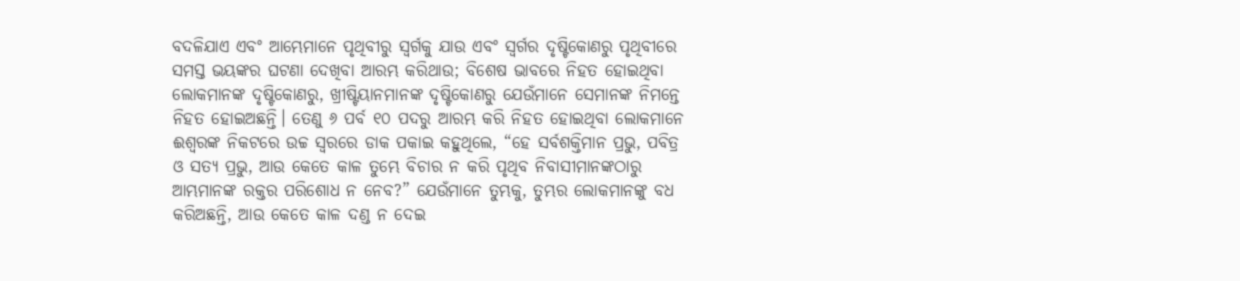ବଦଳିଯାଏ ଏବଂ ଆମ୍ଭେମାନେ ପୃଥିବୀରୁ ସ୍ୱର୍ଗକୁ ଯାଉ ଏବଂ ସ୍ୱର୍ଗର ଦୃଷ୍ଟିକୋଣରୁ ପୃଥିବୀରେ ସମସ୍ତ ଭୟଙ୍କର ଘଟଣା ଦେଖିବା ଆରମ୍ଭ କରିଥାଉ; ବିଶେଷ ଭାବରେ ନିହତ ହୋଇଥିବା ଲୋକମାନଙ୍କ ଦୃଷ୍ଟିକୋଣରୁ, ଖ୍ରୀଷ୍ଟିୟାନମାନଙ୍କ ଦୃଷ୍ଟିକୋଣରୁ ଯେଉଁମାନେ ସେମାନଙ୍କ ନିମନ୍ତେ ନିହତ ହୋଇଅଛନ୍ତି। ତେଣୁ ୬ ପର୍ବ ୧୦ ପଦରୁ ଆରମ୍ଭ କରି ନିହତ ହୋଇଥିବା ଲୋକମାନେ ଈଶ୍ୱରଙ୍କ ନିକଟରେ ଉଚ୍ଚ ସ୍ୱରରେ ଡାକ ପକାଇ କହୁଥିଲେ, “ହେ ସର୍ବଶକ୍ତିମାନ ପ୍ରଭୁ, ପବିତ୍ର ଓ ସତ୍ୟ ପ୍ରଭୁ, ଆଉ କେତେ କାଳ ତୁମ୍ଭେ ବିଚାର ନ କରି ପୃଥିବ ନିବାସୀମାନଙ୍କଠାରୁ ଆମ୍ଭମାନଙ୍କ ରକ୍ତର ପରିଶୋଧ ନ ନେବ?” ଯେଉଁମାନେ ତୁମ୍ଭକୁ, ତୁମ୍ଭର ଲୋକମାନଙ୍କୁ ବଧ କରିଅଛନ୍ତି, ଆଉ କେତେ କାଳ ଦଣ୍ଡ ନ ଦେଇ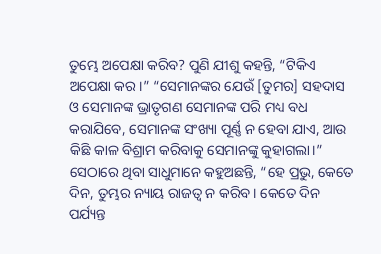ତୁମ୍ଭେ ଅପେକ୍ଷା କରିବ? ପୁଣି ଯୀଶୁ କହନ୍ତି, “ଟିକିଏ ଅପେକ୍ଷା କର।” “ସେମାନଙ୍କର ଯେଉଁ [ତୁମର] ସହଦାସ ଓ ସେମାନଙ୍କ ଭ୍ରାତୃଗଣ ସେମାନଙ୍କ ପରି ମଧ୍ୟ ବଧ କରାଯିବେ, ସେମାନଙ୍କ ସଂଖ୍ୟା ପୂର୍ଣ୍ଣ ନ ହେବା ଯାଏ, ଆଉ କିଛି କାଳ ବିଶ୍ରାମ କରିବାକୁ ସେମାନଙ୍କୁ କୁହାଗଲା।” ସେଠାରେ ଥିବା ସାଧୁମାନେ କହୁଅଛନ୍ତି, “ହେ ପ୍ରଭୁ, କେତେ ଦିନ, ତୁମ୍ଭର ନ୍ୟାୟ ରାଜତ୍ୱ ନ କରିବ। କେତେ ଦିନ ପର୍ଯ୍ୟନ୍ତ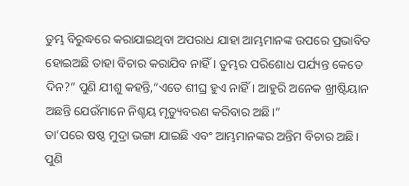ତୁମ୍ଭ ବିରୁଦ୍ଧରେ କରାଯାଇଥିବା ଅପରାଧ ଯାହା ଆମ୍ଭମାନଙ୍କ ଉପରେ ପ୍ରଭାବିତ ହୋଇଅଛି ତାହା ବିଚାର କରାଯିବ ନାହିଁ। ତୁମ୍ଭର ପରିଶୋଧ ପର୍ଯ୍ୟନ୍ତ କେତେ ଦିନ?” ପୁଣି ଯୀଶୁ କହନ୍ତି,“ଏତେ ଶୀଘ୍ର ହୁଏ ନାହିଁ। ଆହୁରି ଅନେକ ଖ୍ରୀଷ୍ଟିୟାନ ଅଛନ୍ତି ଯେଉଁମାନେ ନିଶ୍ଚୟ ମୃତ୍ୟୁବରଣ କରିବାର ଅଛି।”
ତା’ପରେ ଷଷ୍ଠ ମୁଦ୍ରା ଭଙ୍ଗା ଯାଇଛି ଏବଂ ଆମ୍ଭମାନଙ୍କର ଅନ୍ତିମ ବିଚାର ଅଛି। ପୁଣି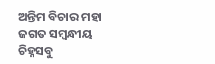ଅନ୍ତିମ ବିଚାର ମହା ଜଗତ ସମ୍ବନ୍ଧୀୟ ଚିହ୍ନସବୁ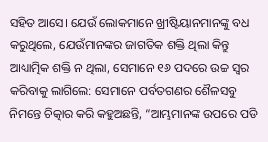ସହିତ ଆସେ। ଯେଉଁ ଲୋକମାନେ ଖ୍ରୀଷ୍ଟିୟାନମାନଙ୍କୁ ବଧ କରୁଥିଲେ, ଯେଉଁମାନଙ୍କର ଜାଗତିକ ଶକ୍ତି ଥିଲା କିନ୍ତୁ ଆଧ୍ୟାତ୍ମିକ ଶକ୍ତି ନ ଥିଲା, ସେମାନେ ୧୬ ପଦରେ ଉଚ୍ଚ ସ୍ୱର କରିବାକୁ ଲାଗିଲେ: ସେମାନେ ପର୍ବତଗଣର ଶୈଳସବୁ ନିମନ୍ତେ ଚିତ୍କାର କରି କହୁଅଛନ୍ତି, “ଆମ୍ଭମାନଙ୍କ ଉପରେ ପଡି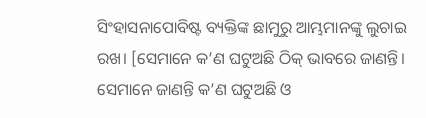ସିଂହାସନାପୋବିଷ୍ଟ ବ୍ୟକ୍ତିଙ୍କ ଛାମୁରୁ ଆମ୍ଭମାନଙ୍କୁ ଲୁଚାଇ ରଖ। [ସେମାନେ କ’ଣ ଘଟୁଅଛି ଠିକ୍ ଭାବରେ ଜାଣନ୍ତି। ସେମାନେ ଜାଣନ୍ତି କ’ଣ ଘଟୁଅଛି ଓ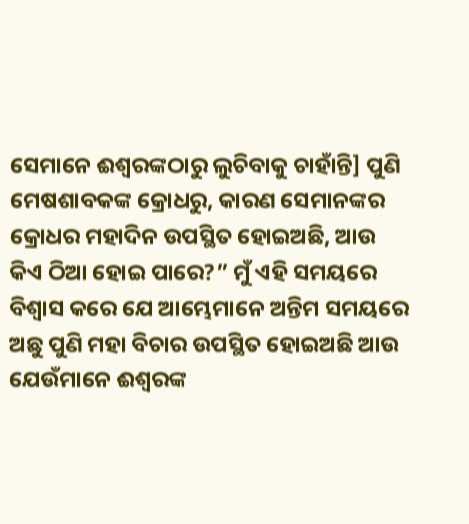ସେମାନେ ଈଶ୍ୱରଙ୍କଠାରୁ ଲୁଚିବାକୁ ଚାହାଁନ୍ତି] ପୁଣି ମେଷଶାବକଙ୍କ କ୍ରୋଧରୁ, କାରଣ ସେମାନଙ୍କର କ୍ରୋଧର ମହାଦିନ ଉପସ୍ଥିତ ହୋଇଅଛି, ଆଉ କିଏ ଠିଆ ହୋଇ ପାରେ?” ମୁଁ ଏହି ସମୟରେ ବିଶ୍ୱାସ କରେ ଯେ ଆମ୍ଭେମାନେ ଅନ୍ତିମ ସମୟରେ ଅଛୁ ପୁଣି ମହା ବିଚାର ଉପସ୍ଥିତ ହୋଇଅଛି ଆଉ ଯେଉଁମାନେ ଈଶ୍ୱରଙ୍କ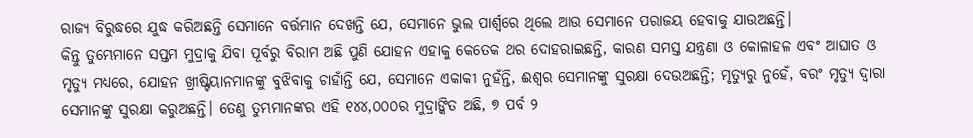ରାଜ୍ୟ ବିରୁଦ୍ଧରେ ଯୁଦ୍ଧ କରିଅଛନ୍ତି ସେମାନେ ବର୍ତ୍ତମାନ ଦେଖନ୍ତି ଯେ, ସେମାନେ ଭୁଲ ପାର୍ଶ୍ୱରେ ଥିଲେ ଆଉ ସେମାନେ ପରାଜୟ ହେବାକୁ ଯାଉଅଛନ୍ତି।
କିନ୍ତୁ ତୁମ୍ଭେମାନେ ସପ୍ତମ ମୁଦ୍ରାକୁ ଯିବା ପୂର୍ବରୁ ବିରାମ ଅଛି ପୁଣି ଯୋହନ ଏହାକୁ କେତେକ ଥର ଦୋହରାଇଛନ୍ତି, କାରଣ ସମସ୍ତ ଯନ୍ତ୍ରଣା ଓ କୋଳାହଳ ଏବଂ ଆଘାତ ଓ ମୃତ୍ୟୁ ମଧ୍ୟରେ, ଯୋହନ ଖ୍ରୀଷ୍ଟିୟାନମାନଙ୍କୁ ବୁଝିବାକୁ ଚାହାଁନ୍ତି ଯେ, ସେମାନେ ଏକାକୀ ନୁହଁନ୍ତି, ଈଶ୍ୱର ସେମାନଙ୍କୁ ସୁରକ୍ଷା ଦେଉଅଛନ୍ତି; ମୃତ୍ୟୁରୁ ନୁହେଁ, ବରଂ ମୃତ୍ୟୁ ଦ୍ୱାରା ସେମାନଙ୍କୁ ସୁରକ୍ଷା କରୁଅଛନ୍ତି। ତେଣୁ ତୁମ୍ଭମାନଙ୍କର ଏହି ୧୪୪,୦୦୦ର ମୁଦ୍ରାଙ୍କିତ ଅଛି, ୭ ପର୍ବ ୨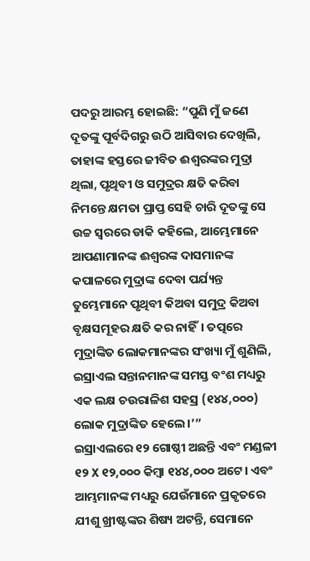ପଦରୁ ଆରମ୍ଭ ହୋଇଛି: “ପୁଣି ମୁଁ ଜଣେ ଦୂତଙ୍କୁ ପୂର୍ବଦିଗରୁ ଉଠି ଆସିବାର ଦେଖିଲି, ତାହାଙ୍କ ହସ୍ତରେ ଜୀବିତ ଈଶ୍ୱରଙ୍କର ମୁଦ୍ରା ଥିଲା, ପୃଥିବୀ ଓ ସମୁଦ୍ରର କ୍ଷତି କରିବା ନିମନ୍ତେ କ୍ଷମତା ପ୍ରାପ୍ତ ସେହି ଚାରି ଦୂତଙ୍କୁ ସେ ଉଚ୍ଚ ସ୍ୱରରେ ଡାକି କହିଲେ, ଆମ୍ଭେମାନେ ଆପଣାମାନଙ୍କ ଈଶ୍ୱରଙ୍କ ଦାସମାନଙ୍କ କପାଳରେ ମୁଦ୍ରାଙ୍କ ଦେବା ପର୍ଯ୍ୟନ୍ତ ତୁମ୍ଭେମାନେ ପୃଥିବୀ କିଅବା ସମୁଦ୍ର କିଅବା ବୃକ୍ଷସମୂହର କ୍ଷତି କର ନାହିଁ। ତତ୍ପରେ ମୁଦ୍ରାଙ୍କିତ ଲୋକମାନଙ୍କର ସଂଖ୍ୟା ମୁଁ ଶୁଣିଲି, ଇସ୍ରାଏଲ ସନ୍ତାନମାନଙ୍କ ସମସ୍ତ ବଂଶ ମଧ୍ୟରୁ ଏକ ଲକ୍ଷ ଚଉରାଳିଶ ସହସ୍ର (୧୪୪,୦୦୦) ଲୋକ ମୁଦ୍ରାଙ୍କିତ ହେଲେ।’”
ଇସ୍ରାଏଲରେ ୧୨ ଗୋଷ୍ଠୀ ଅଛନ୍ତି ଏବଂ ମଣ୍ଡଳୀ ୧୨ X ୧୨,୦୦୦ କିମ୍ବା ୧୪୪,୦୦୦ ଅଟେ। ଏବଂ ଆମ୍ଭମାନଙ୍କ ମଧ୍ୟରୁ ଯେଉଁମାନେ ପ୍ରକୃତରେ ଯୀଶୁ ଖ୍ରୀଷ୍ଟଙ୍କର ଶିଷ୍ୟ ଅଟନ୍ତି, ସେମାନେ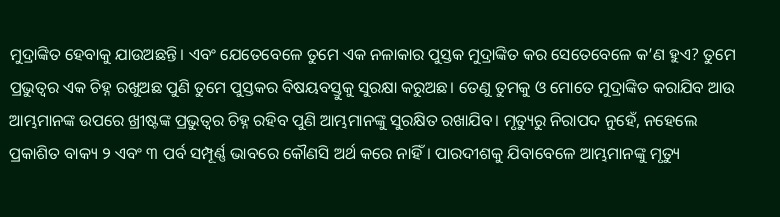ମୁଦ୍ରାଙ୍କିତ ହେବାକୁ ଯାଉଅଛନ୍ତି। ଏବଂ ଯେତେବେଳେ ତୁମେ ଏକ ନଳାକାର ପୁସ୍ତକ ମୁଦ୍ରାଙ୍କିତ କର ସେତେବେଳେ କ’ଣ ହୁଏ? ତୁମେ ପ୍ରଭୁତ୍ୱର ଏକ ଚିହ୍ନ ରଖୁଅଛ ପୁଣି ତୁମେ ପୁସ୍ତକର ବିଷୟବସ୍ତୁକୁ ସୁରକ୍ଷା କରୁଅଛ। ତେଣୁ ତୁମକୁ ଓ ମୋତେ ମୁଦ୍ରାଙ୍କିତ କରାଯିବ ଆଉ ଆମ୍ଭମାନଙ୍କ ଉପରେ ଖ୍ରୀଷ୍ଟଙ୍କ ପ୍ରଭୁତ୍ୱର ଚିହ୍ନ ରହିବ ପୁଣି ଆମ୍ଭମାନଙ୍କୁ ସୁରକ୍ଷିତ ରଖାଯିବ। ମୃତ୍ୟୁରୁ ନିରାପଦ ନୁହେଁ, ନହେଲେ ପ୍ରକାଶିତ ବାକ୍ୟ ୨ ଏବଂ ୩ ପର୍ବ ସମ୍ପୂର୍ଣ୍ଣ ଭାବରେ କୌଣସି ଅର୍ଥ କରେ ନାହିଁ। ପାରଦୀଶକୁ ଯିବାବେଳେ ଆମ୍ଭମାନଙ୍କୁ ମୃତ୍ୟୁ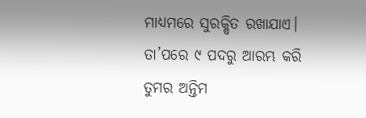ମାଧ୍ୟମରେ ସୁରକ୍ଷିତ ରଖାଯାଏ।
ତା’ପରେ ୯ ପଦରୁ ଆରମ୍ଭ କରି ତୁମର ଅନ୍ତିମ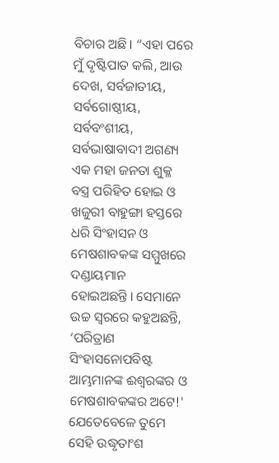ବିଚାର ଅଛି। “ଏହା ପରେ ମୁଁ ଦୃଷ୍ଟିପାତ କଲି, ଆଉ ଦେଖ, ସର୍ବଜାତୀୟ, ସର୍ବଗୋଷ୍ଠୀୟ, ସର୍ବବଂଶୀୟ, ସର୍ବଭାଷାବାଦୀ ଅଗଣ୍ୟ ଏକ ମହା ଜନତା ଶୁକ୍ଳ ବସ୍ତ୍ର ପରିହିତ ହୋଇ ଓ ଖଜୁରୀ ବାହୁଙ୍ଗା ହସ୍ତରେ ଧରି ସିଂହାସନ ଓ ମେଷଶାବକଙ୍କ ସମ୍ମୁଖରେ ଦଣ୍ଡାୟମାନ ହୋଇଅଛନ୍ତି। ସେମାନେ ଉଚ୍ଚ ସ୍ୱରରେ କହୁଅଛନ୍ତି, ‘ପରିତ୍ରାଣ ସିଂହାସନୋପବିଷ୍ଟ ଆମ୍ଭମାନଙ୍କ ଈଶ୍ୱରଙ୍କର ଓ ମେଷଶାବକଙ୍କର ଅଟେ!' ଯେତେବେଳେ ତୁମେ ସେହି ଉଦ୍ଧୃତାଂଶ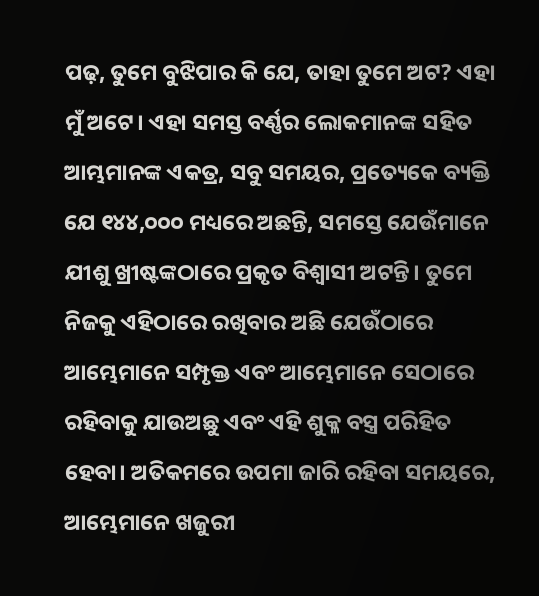ପଢ଼, ତୁମେ ବୁଝିପାର କି ଯେ, ତାହା ତୁମେ ଅଟ? ଏହା ମୁଁ ଅଟେ। ଏହା ସମସ୍ତ ବର୍ଣ୍ଣର ଲୋକମାନଙ୍କ ସହିତ ଆମ୍ଭମାନଙ୍କ ଏକତ୍ର, ସବୁ ସମୟର, ପ୍ରତ୍ୟେକେ ବ୍ୟକ୍ତି ଯେ ୧୪୪,୦୦୦ ମଧ୍ୟରେ ଅଛନ୍ତି, ସମସ୍ତେ ଯେଉଁମାନେ ଯୀଶୁ ଖ୍ରୀଷ୍ଟଙ୍କଠାରେ ପ୍ରକୃତ ବିଶ୍ୱାସୀ ଅଟନ୍ତି। ତୁମେ ନିଜକୁ ଏହିଠାରେ ରଖିବାର ଅଛି ଯେଉଁଠାରେ ଆମ୍ଭେମାନେ ସମ୍ପୃକ୍ତ ଏବଂ ଆମ୍ଭେମାନେ ସେଠାରେ ରହିବାକୁ ଯାଉଅଛୁ ଏବଂ ଏହି ଶୁକ୍ଳ ବସ୍ତ୍ର ପରିହିତ ହେବା। ଅତିକମରେ ଉପମା ଜାରି ରହିବା ସମୟରେ, ଆମ୍ଭେମାନେ ଖଜୁରୀ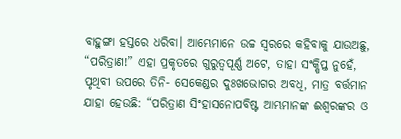ବାହୁଙ୍ଗା ହସ୍ତରେ ଧରିବା। ଆମ୍ଭେମାନେ ଉଚ୍ଚ ସ୍ୱରରେ କହିବାକୁ ଯାଉଅଛୁ, “ପରିତ୍ରାଣ!” ଏହା ପ୍ରକୃତରେ ଗୁରୁତ୍ୱପୂର୍ଣ୍ଣ ଅଟେ, ତାହା ସଂକ୍ଷିପ୍ତ ନୁହେଁ, ପୃଥିବୀ ଉପରେ ତିନି- ସେକେଣ୍ଡର ଦୁଃଖଭୋଗର ଅବଧି, ମାତ୍ର ବର୍ତ୍ତମାନ ଯାହା ହେଉଛି: “ପରିତ୍ରାଣ ସିଂହାସନୋପବିଷ୍ଟ ଆମ୍ଭମାନଙ୍କ ଈଶ୍ୱରଙ୍କର ଓ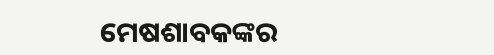ମେଷଶାବକଙ୍କର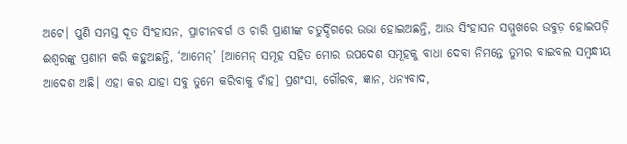ଅଟେ। ପୁଣି ସମସ୍ତ ଦୂତ ସିଂହାସନ, ପ୍ରାଚୀନବର୍ଗ ଓ ଚାରି ପ୍ରାଣୀଙ୍କ ଚତୁର୍ଦ୍ଦିଗରେ ଉଭା ହୋଇଅଛନ୍ତି, ଆଉ ସିଂହାସନ ସମ୍ମୁଖରେ ଉବୁଡ଼ ହୋଇପଡ଼ି ଈଶ୍ୱରଙ୍କୁ ପ୍ରଣାମ କରି କହୁଅଛନ୍ତି, ‘ଆମେନ୍’ [ଆମେନ୍ ସମୂହ ସହିତ ମୋର ଉପଦେଶ ସମୂହକୁ ବାଧା ଦେବା ନିମନ୍ତେ ତୁମର ବାଇବଲ ସମ୍ବନ୍ଧୀୟ ଆଦେଶ ଅଛି। ଏହା କର ଯାହା ସବୁ ତୁମେ କରିବାକୁ ଚାଁହ] ପ୍ରଶଂସା, ଗୌରବ, ଜ୍ଞାନ, ଧନ୍ୟବାଦ,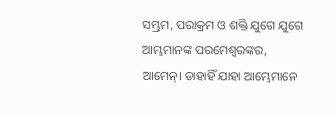ସମ୍ଭ୍ରମ, ପରାକ୍ରମ ଓ ଶକ୍ତି ଯୁଗେ ଯୁଗେ ଆମ୍ଭମାନଙ୍କ ପରମେଶ୍ଵରଙ୍କର, ଆମେନ୍। ତାହାହିଁ ଯାହା ଆମ୍ଭେମାନେ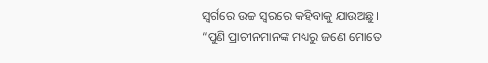ସ୍ୱର୍ଗରେ ଉଚ୍ଚ ସ୍ୱରରେ କହିବାକୁ ଯାଉଅଛୁ।
“ପୁଣି ପ୍ରାଚୀନମାନଙ୍କ ମଧ୍ୟରୁ ଜଣେ ମୋତେ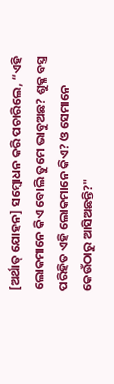[ଅର୍ଥାତ୍ ଯୋହନ] ସମ୍ବୋଧନ କରି ପଚାରିଲେ, “ଏହି ଲୋକମାନେ କିଏ ବୋଲି ତୁମେ ଭାବୁଅଛ? ଶୁକ୍ଳ ବସ୍ତ୍ର ପରିହିତ ଏହି ଲୋକମାନେ କିଏ? ଓ ସେମାନେ କେଉଁଠାରୁ ଆସିଅଛନ୍ତି?"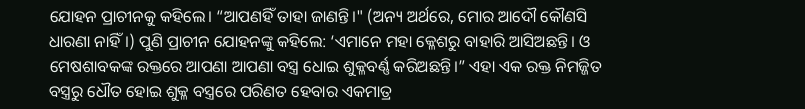ଯୋହନ ପ୍ରାଚୀନକୁ କହିଲେ। “ଆପଣହିଁ ତାହା ଜାଣନ୍ତି।" (ଅନ୍ୟ ଅର୍ଥରେ, ମୋର ଆଦୌ କୌଣସି ଧାରଣା ନାହିଁ।) ପୁଣି ପ୍ରାଚୀନ ଯୋହନଙ୍କୁ କହିଲେ: ‘ଏମାନେ ମହା କ୍ଳେଶରୁ ବାହାରି ଆସିଅଛନ୍ତି। ଓ ମେଷଶାବକଙ୍କ ରକ୍ତରେ ଆପଣା ଆପଣା ବସ୍ତ୍ର ଧୋଇ ଶୁକ୍ଳବର୍ଣ୍ଣ କରିଅଛନ୍ତି।” ଏହା ଏକ ରକ୍ତ ନିମଜ୍ଜିତ ବସ୍ତ୍ରରୁ ଧୌତ ହୋଇ ଶୁକ୍ଳ ବସ୍ତ୍ରରେ ପରିଣତ ହେବାର ଏକମାତ୍ର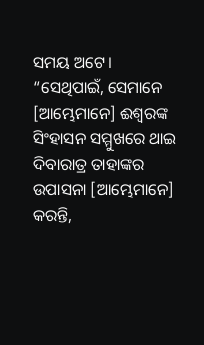ସମୟ ଅଟେ।
“ସେଥିପାଇଁ, ସେମାନେ [ଆମ୍ଭେମାନେ] ଈଶ୍ୱରଙ୍କ ସିଂହାସନ ସମ୍ମୁଖରେ ଥାଇ ଦିବାରାତ୍ର ତାହାଙ୍କର ଉପାସନା [ଆମ୍ଭେମାନେ] କରନ୍ତି,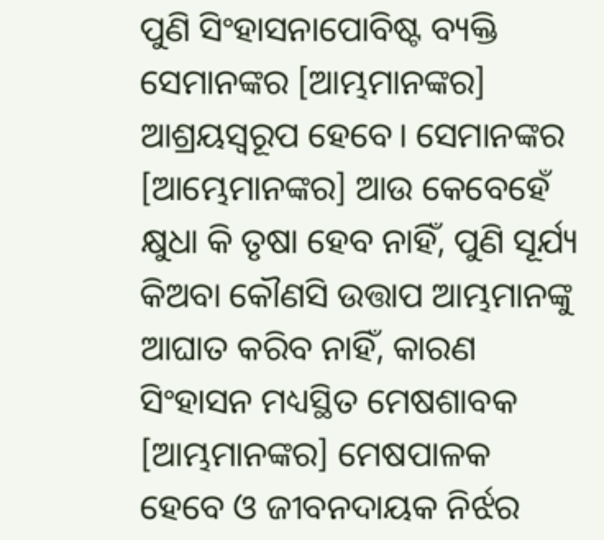ପୁଣି ସିଂହାସନାପୋବିଷ୍ଟ ବ୍ୟକ୍ତି ସେମାନଙ୍କର [ଆମ୍ଭମାନଙ୍କର] ଆଶ୍ରୟସ୍ବରୂପ ହେବେ। ସେମାନଙ୍କର [ଆମ୍ଭେମାନଙ୍କର] ଆଉ କେବେହେଁ କ୍ଷୁଧା କି ତୃଷା ହେବ ନାହିଁ, ପୁଣି ସୂର୍ଯ୍ୟ କିଅବା କୌଣସି ଉତ୍ତାପ ଆମ୍ଭମାନଙ୍କୁ ଆଘାତ କରିବ ନାହିଁ, କାରଣ ସିଂହାସନ ମଧ୍ୟସ୍ଥିତ ମେଷଶାବକ [ଆମ୍ଭମାନଙ୍କର] ମେଷପାଳକ ହେବେ ଓ ଜୀବନଦାୟକ ନିର୍ଝର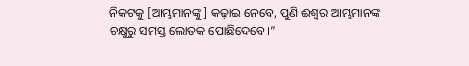ନିକଟକୁ [ଆମ୍ଭମାନଙ୍କୁ] କଢ଼ାଇ ନେବେ, ପୁଣି ଈଶ୍ୱର ଆମ୍ଭମାନଙ୍କ ଚକ୍ଷୁରୁ ସମସ୍ତ ଲୋତକ ପୋଛିଦେବେ।”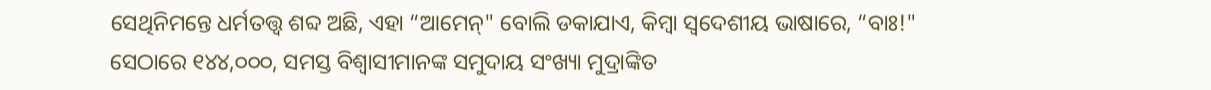ସେଥିନିମନ୍ତେ ଧର୍ମତତ୍ତ୍ୱ ଶବ୍ଦ ଅଛି, ଏହା “ଆମେନ୍" ବୋଲି ଡକାଯାଏ, କିମ୍ବା ସ୍ଵଦେଶୀୟ ଭାଷାରେ, “ବାଃ!"
ସେଠାରେ ୧୪୪,୦୦୦, ସମସ୍ତ ବିଶ୍ୱାସୀମାନଙ୍କ ସମୁଦାୟ ସଂଖ୍ୟା ମୁଦ୍ରାଙ୍କିତ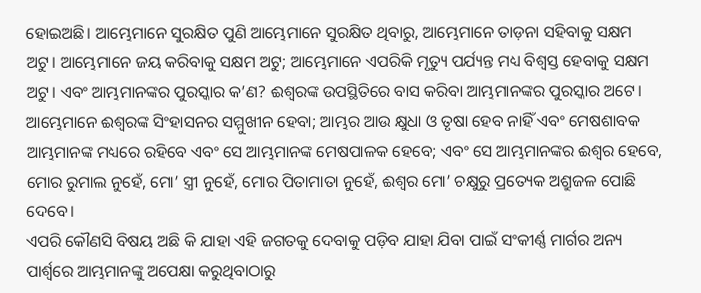ହୋଇଅଛି। ଆମ୍ଭେମାନେ ସୁରକ୍ଷିତ ପୁଣି ଆମ୍ଭେମାନେ ସୁରକ୍ଷିତ ଥିବାରୁ, ଆମ୍ଭେମାନେ ତାଡ଼ନା ସହିବାକୁ ସକ୍ଷମ ଅଟୁ। ଆମ୍ଭେମାନେ ଜୟ କରିବାକୁ ସକ୍ଷମ ଅଟୁ; ଆମ୍ଭେମାନେ ଏପରିକି ମୃତ୍ୟୁ ପର୍ଯ୍ୟନ୍ତ ମଧ୍ୟ ବିଶ୍ୱସ୍ତ ହେବାକୁ ସକ୍ଷମ ଅଟୁ। ଏବଂ ଆମ୍ଭମାନଙ୍କର ପୁରସ୍କାର କ’ଣ? ଈଶ୍ୱରଙ୍କ ଉପସ୍ଥିତିରେ ବାସ କରିବା ଆମ୍ଭମାନଙ୍କର ପୁରସ୍କାର ଅଟେ। ଆମ୍ଭେମାନେ ଈଶ୍ୱରଙ୍କ ସିଂହାସନର ସମ୍ମୁଖୀନ ହେବା; ଆମ୍ଭର ଆଉ କ୍ଷୁଧା ଓ ତୃଷା ହେବ ନାହିଁ ଏବଂ ମେଷଶାବକ ଆମ୍ଭମାନଙ୍କ ମଧ୍ୟରେ ରହିବେ ଏବଂ ସେ ଆମ୍ଭମାନଙ୍କ ମେଷପାଳକ ହେବେ; ଏବଂ ସେ ଆମ୍ଭମାନଙ୍କର ଈଶ୍ୱର ହେବେ, ମୋର ରୁମାଲ ନୁହେଁ, ମୋ’ ସ୍ତ୍ରୀ ନୁହେଁ, ମୋର ପିତାମାତା ନୁହେଁ, ଈଶ୍ୱର ମୋ’ ଚକ୍ଷୁରୁ ପ୍ରତ୍ୟେକ ଅଶ୍ରୁଜଳ ପୋଛି ଦେବେ।
ଏପରି କୌଣସି ବିଷୟ ଅଛି କି ଯାହା ଏହି ଜଗତକୁ ଦେବାକୁ ପଡ଼ିବ ଯାହା ଯିବା ପାଇଁ ସଂକୀର୍ଣ୍ଣ ମାର୍ଗର ଅନ୍ୟ ପାର୍ଶ୍ୱରେ ଆମ୍ଭମାନଙ୍କୁ ଅପେକ୍ଷା କରୁଥିବାଠାରୁ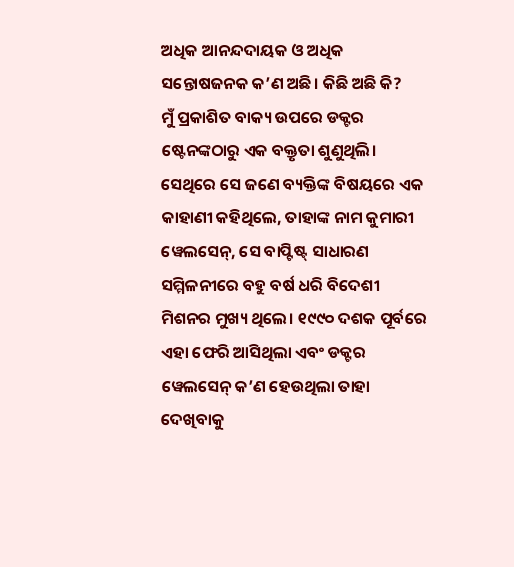ଅଧିକ ଆନନ୍ଦଦାୟକ ଓ ଅଧିକ ସନ୍ତୋଷଜନକ କ’ଣ ଅଛି। କିଛି ଅଛି କି?
ମୁଁ ପ୍ରକାଶିତ ବାକ୍ୟ ଉପରେ ଡକ୍ଟର ଷ୍ଟେନଙ୍କଠାରୁ ଏକ ବକ୍ତୃତା ଶୁଣୁଥିଲି। ସେଥିରେ ସେ ଜଣେ ବ୍ୟକ୍ତିଙ୍କ ବିଷୟରେ ଏକ କାହାଣୀ କହିଥିଲେ, ତାହାଙ୍କ ନାମ କୁମାରୀ ୱେଲସେନ୍, ସେ ବାପ୍ଟିଷ୍ଟ୍ ସାଧାରଣ ସମ୍ମିଳନୀରେ ବହୁ ବର୍ଷ ଧରି ବିଦେଶୀ ମିଶନର ମୁଖ୍ୟ ଥିଲେ। ୧୯୯୦ ଦଶକ ପୂର୍ବରେ ଏହା ଫେରି ଆସିଥିଲା ଏବଂ ଡକ୍ଟର ୱେଲସେନ୍ କ’ଣ ହେଉଥିଲା ତାହା ଦେଖିବାକୁ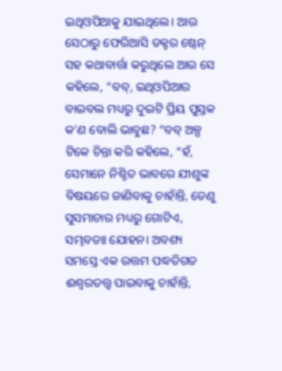ଇଥିଓପିଆକୁ ଯାଇଥିଲେ। ଆଉ ସେଠାରୁ ଫେରିଆସି ଡକ୍ଟର ଷ୍ଟେନ୍ ସହ କଥାବାର୍ତ୍ତା କରୁଥିଲେ ଆଉ ସେ କହିଲେ, “ବବ୍, ଇଥିଓପିଆର ବାଇବଲ ମଧ୍ୟରୁ ଦୁଇଟି ପ୍ରିୟ ପୁସ୍ତକ କ’ଣ ବୋଲି ଭାବୁଛ? “ବବ୍ ଅଳ୍ପ ଟିକେ ଚିନ୍ତା କରି କହିଲେ, “ହଁ, ସେମାନେ ନିଶ୍ଚିତ ଭାବରେ ଯୀଶୁଙ୍କ ବିଷୟରେ ଜାଣିବାକୁ ଚାହାଁନ୍ତି, ତେଣୁ ସୁସମାଚାର ମଧ୍ୟରୁ ଗୋଟିଏ, ସମ୍ଭବତଃ ଯୋହନ। ଅବଶ୍ୟ ସମସ୍ତେ ଏକ ଉତ୍ତମ ପଦ୍ଧତିଗତ ଈଶ୍ୱରତତ୍ତ୍ୱ ପାଇବାକୁ ଚାହାଁନ୍ତି,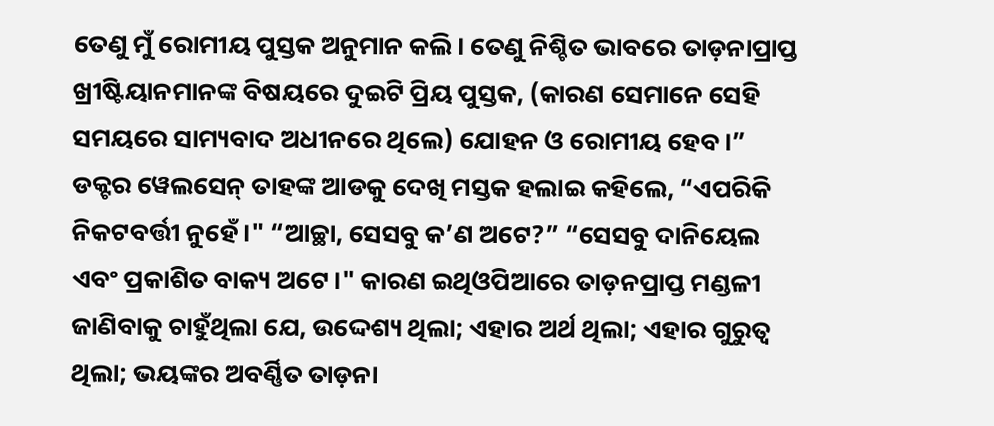ତେଣୁ ମୁଁ ରୋମୀୟ ପୁସ୍ତକ ଅନୁମାନ କଲି। ତେଣୁ ନିଶ୍ଚିତ ଭାବରେ ତାଡ଼ନାପ୍ରାପ୍ତ ଖ୍ରୀଷ୍ଟିୟାନମାନଙ୍କ ବିଷୟରେ ଦୁଇଟି ପ୍ରିୟ ପୁସ୍ତକ, (କାରଣ ସେମାନେ ସେହି ସମୟରେ ସାମ୍ୟବାଦ ଅଧୀନରେ ଥିଲେ) ଯୋହନ ଓ ରୋମୀୟ ହେବ।” ଡକ୍ଟର ୱେଲସେନ୍ ତାହଙ୍କ ଆଡକୁ ଦେଖି ମସ୍ତକ ହଲାଇ କହିଲେ, “ଏପରିକି ନିକଟବର୍ତ୍ତୀ ନୁହେଁ।" “ଆଚ୍ଛା, ସେସବୁ କ’ଣ ଅଟେ?” “ସେସବୁ ଦାନିୟେଲ ଏବଂ ପ୍ରକାଶିତ ବାକ୍ୟ ଅଟେ।" କାରଣ ଇଥିଓପିଆରେ ତାଡ଼ନପ୍ରାପ୍ତ ମଣ୍ଡଳୀ ଜାଣିବାକୁ ଚାହୁଁଥିଲା ଯେ, ଉଦ୍ଦେଶ୍ୟ ଥିଲା; ଏହାର ଅର୍ଥ ଥିଲା; ଏହାର ଗୁରୁତ୍ୱ ଥିଲା; ଭୟଙ୍କର ଅବର୍ଣ୍ଣିତ ତାଡ଼ନା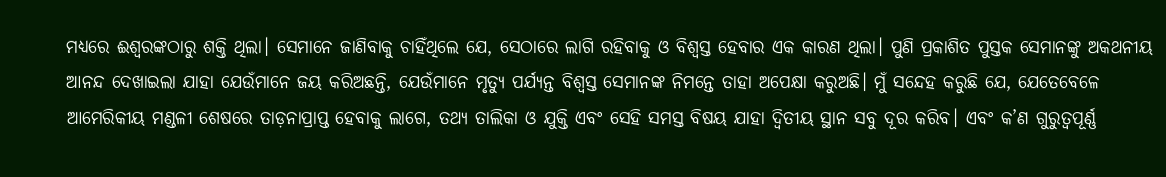ମଧ୍ୟରେ ଈଶ୍ୱରଙ୍କଠାରୁ ଶକ୍ତି ଥିଲା। ସେମାନେ ଜାଣିବାକୁ ଚାହିଁଥିଲେ ଯେ, ସେଠାରେ ଲାଗି ରହିବାକୁ ଓ ବିଶ୍ୱସ୍ତ ହେବାର ଏକ କାରଣ ଥିଲା। ପୁଣି ପ୍ରକାଶିତ ପୁସ୍ତକ ସେମାନଙ୍କୁ ଅକଥନୀୟ ଆନନ୍ଦ ଦେଖାଇଲା ଯାହା ଯେଉଁମାନେ ଜୟ କରିଅଛନ୍ତି, ଯେଉଁମାନେ ମୃତ୍ୟୁ ପର୍ଯ୍ୟନ୍ତ ବିଶ୍ୱସ୍ତ ସେମାନଙ୍କ ନିମନ୍ତେ ତାହା ଅପେକ୍ଷା କରୁଅଛି। ମୁଁ ସନ୍ଦେହ କରୁଛି ଯେ, ଯେତେବେଳେ ଆମେରିକୀୟ ମଣ୍ଡଳୀ ଶେଷରେ ତାଡ଼ନାପ୍ରାପ୍ତ ହେବାକୁ ଲାଗେ, ତଥ୍ୟ ତାଲିକା ଓ ଯୁକ୍ତି ଏବଂ ସେହି ସମସ୍ତ ବିଷୟ ଯାହା ଦ୍ଵିତୀୟ ସ୍ଥାନ ସବୁ ଦୂର କରିବ। ଏବଂ କ’ଣ ଗୁରୁତ୍ୱପୂର୍ଣ୍ଣ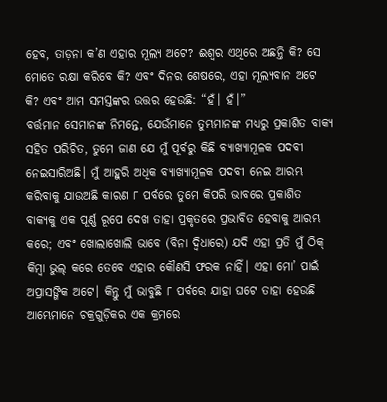ହେବ, ତାଡ଼ନା କ’ଣ ଏହାର ମୂଲ୍ୟ ଅଟେ? ଈଶ୍ୱର ଏଥିରେ ଅଛନ୍ତି କି? ସେ ମୋତେ ରକ୍ଷା କରିବେ କି? ଏବଂ ଦିନର ଶେଷରେ, ଏହା ମୂଲ୍ୟବାନ ଅଟେ କି? ଏବଂ ଆମ ସମସ୍ତଙ୍କର ଉତ୍ତର ହେଉଛି: “ହଁ। ହଁ।”
ବର୍ତ୍ତମାନ ସେମାନଙ୍କ ନିମନ୍ତେ, ଯେଉଁମାନେ ତୁମ୍ଭମାନଙ୍କ ମଧ୍ୟରୁ ପ୍ରକାଶିତ ବାକ୍ୟ ସହିତ ପରିଚିତ, ତୁମେ ଜାଣ ଯେ ମୁଁ ପୂର୍ବରୁ କିଛି ବ୍ୟାଖ୍ୟାମୂଳକ ପଦବୀ ନେଇସାରିଅଛି। ମୁଁ ଆହୁରି ଅଧିକ ବ୍ୟାଖ୍ୟାମୂଳକ ପଦବୀ ନେଇ ଆରମ୍ଭ କରିବାକୁ ଯାଉଅଛି କାରଣ ୮ ପର୍ବରେ ତୁମେ କିପରି ଭାବରେ ପ୍ରକାଶିତ ବାକ୍ୟକୁ ଏକ ପୂର୍ଣ୍ଣ ରୂପେ ଦେଖ ତାହା ପ୍ରକୃତରେ ପ୍ରଭାବିତ ହେବାକୁ ଆରମ୍ଭ କରେ; ଏବଂ ଖୋଲାଖୋଲି ଭାବେ (ବିନା ଦ୍ୱିଧାରେ) ଯଦି ଏହା ପ୍ରତି ମୁଁ ଠିକ୍ କିମ୍ବା ଭୁଲ୍ କରେ ତେବେ ଏହାର କୌଣସି ଫରକ ନାହିଁ। ଏହା ମୋ’ ପାଇଁ ଅପ୍ରାସଙ୍ଗିକ ଅଟେ। କିନ୍ତୁ ମୁଁ ଭାବୁଛି ୮ ପର୍ବରେ ଯାହା ଘଟେ ତାହା ହେଉଛି ଆମ୍ଭେମାନେ ଚକ୍ରଗୁଡ଼ିକର ଏକ କ୍ରମରେ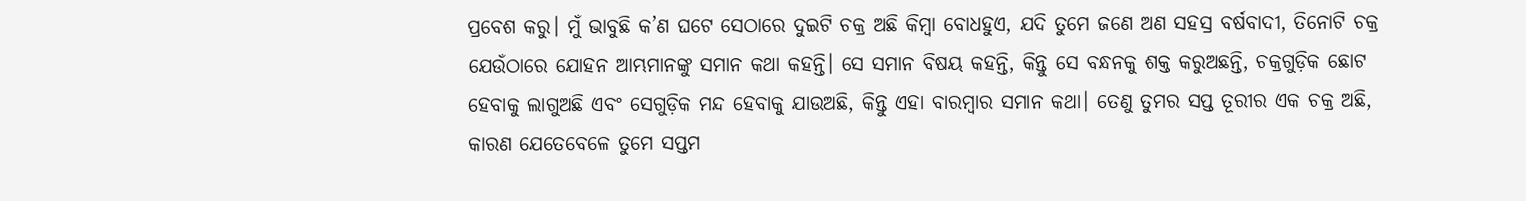ପ୍ରବେଶ କରୁ। ମୁଁ ଭାବୁଛି କ’ଣ ଘଟେ ସେଠାରେ ଦୁଇଟି ଚକ୍ର ଅଛି କିମ୍ବା ବୋଧହୁଏ, ଯଦି ତୁମେ ଜଣେ ଅଣ ସହସ୍ର ବର୍ଷବାଦୀ, ତିନୋଟି ଚକ୍ର ଯେଉଁଠାରେ ଯୋହନ ଆମ୍ଭମାନଙ୍କୁ ସମାନ କଥା କହନ୍ତି। ସେ ସମାନ ବିଷୟ କହନ୍ତି, କିନ୍ତୁ ସେ ବନ୍ଧନକୁ ଶକ୍ତ କରୁଅଛନ୍ତି, ଚକ୍ରଗୁଡ଼ିକ ଛୋଟ ହେବାକୁ ଲାଗୁଅଛି ଏବଂ ସେଗୁଡ଼ିକ ମନ୍ଦ ହେବାକୁ ଯାଉଅଛି, କିନ୍ତୁ ଏହା ବାରମ୍ବାର ସମାନ କଥା। ତେଣୁ ତୁମର ସପ୍ତ ତୂରୀର ଏକ ଚକ୍ର ଅଛି, କାରଣ ଯେତେବେଳେ ତୁମେ ସପ୍ତମ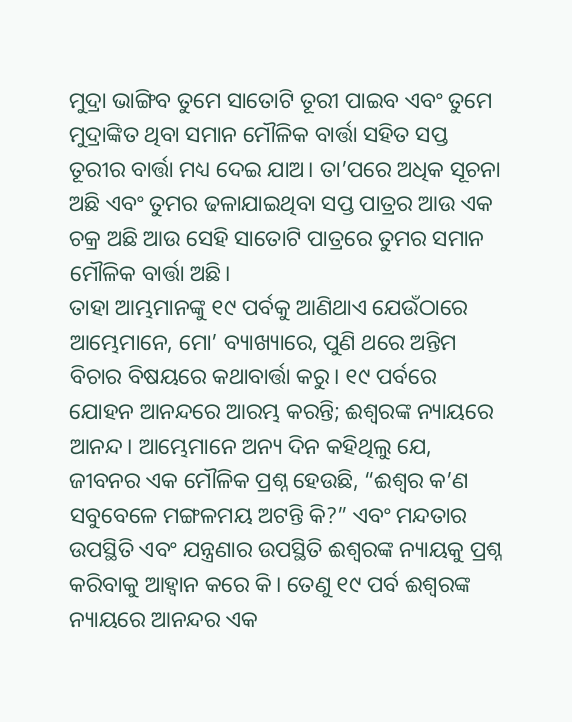ମୁଦ୍ରା ଭାଙ୍ଗିବ ତୁମେ ସାତୋଟି ତୂରୀ ପାଇବ ଏବଂ ତୁମେ ମୁଦ୍ରାଙ୍କିତ ଥିବା ସମାନ ମୌଳିକ ବାର୍ତ୍ତା ସହିତ ସପ୍ତ ତୂରୀର ବାର୍ତ୍ତା ମଧ୍ୟ ଦେଇ ଯାଅ। ତା’ପରେ ଅଧିକ ସୂଚନା ଅଛି ଏବଂ ତୁମର ଢଳାଯାଇଥିବା ସପ୍ତ ପାତ୍ରର ଆଉ ଏକ ଚକ୍ର ଅଛି ଆଉ ସେହି ସାତୋଟି ପାତ୍ରରେ ତୁମର ସମାନ ମୌଳିକ ବାର୍ତ୍ତା ଅଛି।
ତାହା ଆମ୍ଭମାନଙ୍କୁ ୧୯ ପର୍ବକୁ ଆଣିଥାଏ ଯେଉଁଠାରେ ଆମ୍ଭେମାନେ, ମୋ’ ବ୍ୟାଖ୍ୟାରେ, ପୁଣି ଥରେ ଅନ୍ତିମ ବିଚାର ବିଷୟରେ କଥାବାର୍ତ୍ତା କରୁ। ୧୯ ପର୍ବରେ ଯୋହନ ଆନନ୍ଦରେ ଆରମ୍ଭ କରନ୍ତି; ଈଶ୍ୱରଙ୍କ ନ୍ୟାୟରେ ଆନନ୍ଦ। ଆମ୍ଭେମାନେ ଅନ୍ୟ ଦିନ କହିଥିଲୁ ଯେ, ଜୀବନର ଏକ ମୌଳିକ ପ୍ରଶ୍ନ ହେଉଛି, “ଈଶ୍ୱର କ’ଣ ସବୁବେଳେ ମଙ୍ଗଳମୟ ଅଟନ୍ତି କି?” ଏବଂ ମନ୍ଦତାର ଉପସ୍ଥିତି ଏବଂ ଯନ୍ତ୍ରଣାର ଉପସ୍ଥିତି ଈଶ୍ୱରଙ୍କ ନ୍ୟାୟକୁ ପ୍ରଶ୍ନ କରିବାକୁ ଆହ୍ୱାନ କରେ କି। ତେଣୁ ୧୯ ପର୍ବ ଈଶ୍ୱରଙ୍କ ନ୍ୟାୟରେ ଆନନ୍ଦର ଏକ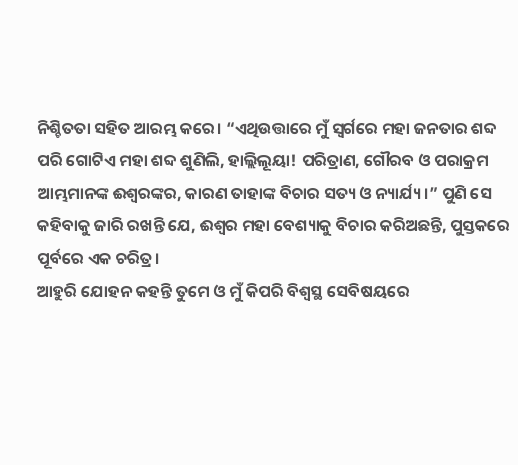ନିଶ୍ଚିତତା ସହିତ ଆରମ୍ଭ କରେ। “ଏଥିଉତ୍ତାରେ ମୁଁ ସ୍ୱର୍ଗରେ ମହା ଜନତାର ଶବ୍ଦ ପରି ଗୋଟିଏ ମହା ଶବ୍ଦ ଶୁଣିଲି, ହାଲ୍ଲିଲୂୟା! ପରିତ୍ରାଣ, ଗୌରବ ଓ ପରାକ୍ରମ ଆମ୍ଭମାନଙ୍କ ଈଶ୍ୱରଙ୍କର, କାରଣ ତାହାଙ୍କ ବିଚାର ସତ୍ୟ ଓ ନ୍ୟାର୍ଯ୍ୟ।” ପୁଣି ସେ କହିବାକୁ ଜାରି ରଖନ୍ତି ଯେ, ଈଶ୍ୱର ମହା ବେଶ୍ୟାକୁ ବିଚାର କରିଅଛନ୍ତି, ପୁସ୍ତକରେ ପୂର୍ବରେ ଏକ ଚରିତ୍ର।
ଆହୁରି ଯୋହନ କହନ୍ତି ତୁମେ ଓ ମୁଁ କିପରି ବିଶ୍ଵସ୍ଥ ସେବିଷୟରେ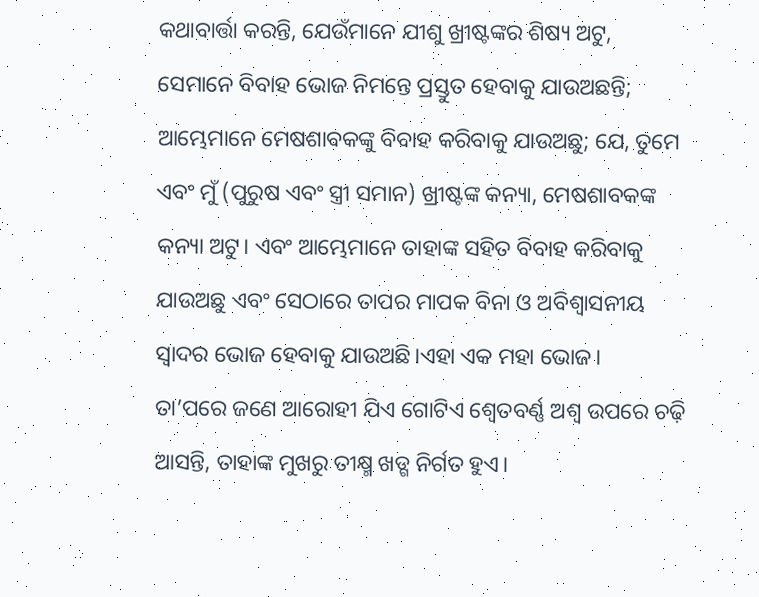କଥାବାର୍ତ୍ତା କରନ୍ତି, ଯେଉଁମାନେ ଯୀଶୁ ଖ୍ରୀଷ୍ଟଙ୍କର ଶିଷ୍ୟ ଅଟୁ, ସେମାନେ ବିବାହ ଭୋଜ ନିମନ୍ତେ ପ୍ରସ୍ତୁତ ହେବାକୁ ଯାଉଅଛନ୍ତି; ଆମ୍ଭେମାନେ ମେଷଶାବକଙ୍କୁ ବିବାହ କରିବାକୁ ଯାଉଅଛୁ; ଯେ, ତୁମେ ଏବଂ ମୁଁ (ପୁରୁଷ ଏବଂ ସ୍ତ୍ରୀ ସମାନ) ଖ୍ରୀଷ୍ଟଙ୍କ କନ୍ୟା, ମେଷଶାବକଙ୍କ କନ୍ୟା ଅଟୁ। ଏବଂ ଆମ୍ଭେମାନେ ତାହାଙ୍କ ସହିତ ବିବାହ କରିବାକୁ ଯାଉଅଛୁ ଏବଂ ସେଠାରେ ତାପର ମାପକ ବିନା ଓ ଅବିଶ୍ୱାସନୀୟ ସ୍ୱାଦର ଭୋଜ ହେବାକୁ ଯାଉଅଛି।ଏହା ଏକ ମହା ଭୋଜ।
ତା’ପରେ ଜଣେ ଆରୋହୀ ଯିଏ ଗୋଟିଏ ଶ୍ଵେତବର୍ଣ୍ଣ ଅଶ୍ୱ ଉପରେ ଚଢ଼ି ଆସନ୍ତି, ତାହାଙ୍କ ମୁଖରୁ ତୀକ୍ଷ୍ମ ଖଡ୍ଗ ନିର୍ଗତ ହୁଏ।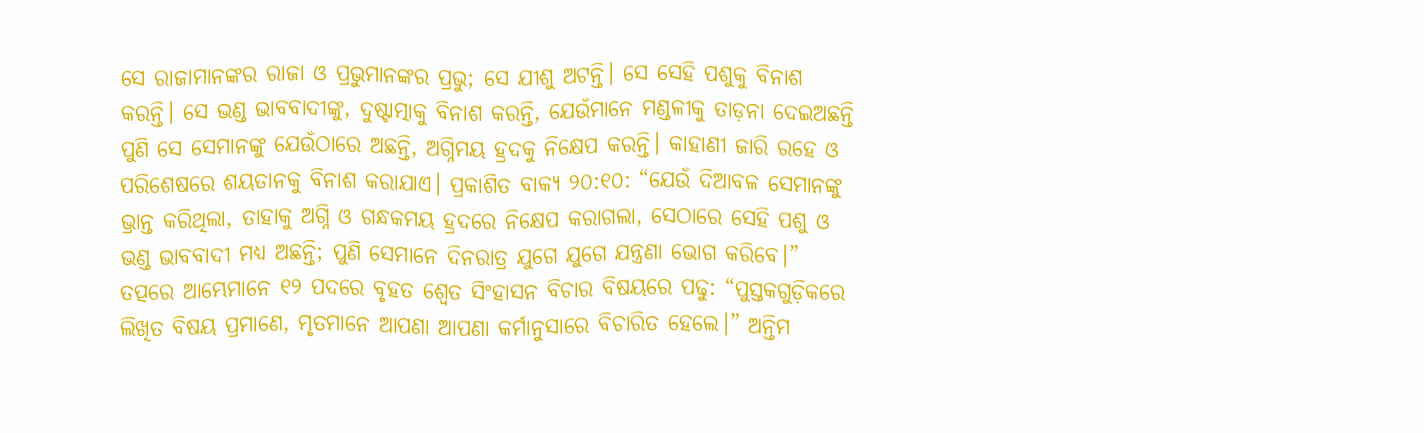ସେ ରାଜାମାନଙ୍କର ରାଜା ଓ ପ୍ରଭୁମାନଙ୍କର ପ୍ରଭୁ; ସେ ଯୀଶୁ ଅଟନ୍ତି। ସେ ସେହି ପଶୁକୁ ବିନାଶ କରନ୍ତି। ସେ ଭଣ୍ଡ ଭାବବାଦୀଙ୍କୁ, ଦୁଷ୍ଟାତ୍ମାକୁ ବିନାଶ କରନ୍ତି, ଯେଉଁମାନେ ମଣ୍ଡଳୀକୁ ତାଡ଼ନା ଦେଇଅଛନ୍ତି ପୁଣି ସେ ସେମାନଙ୍କୁ ଯେଉଁଠାରେ ଅଛନ୍ତି, ଅଗ୍ନିମୟ ହ୍ରଦକୁ ନିକ୍ଷେପ କରନ୍ତି। କାହାଣୀ ଜାରି ରହେ ଓ ପରିଶେଷରେ ଶୟତାନକୁ ବିନାଶ କରାଯାଏ। ପ୍ରକାଶିତ ବାକ୍ୟ ୨୦:୧୦: “ଯେଉଁ ଦିଆବଳ ସେମାନଙ୍କୁ ଭ୍ରାନ୍ତ କରିଥିଲା, ତାହାକୁ ଅଗ୍ନି ଓ ଗନ୍ଧକମୟ ହ୍ରଦରେ ନିକ୍ଷେପ କରାଗଲା, ସେଠାରେ ସେହି ପଶୁ ଓ ଭଣ୍ଡ ଭାବବାଦୀ ମଧ୍ୟ ଅଛନ୍ତି; ପୁଣି ସେମାନେ ଦିନରାତ୍ର ଯୁଗେ ଯୁଗେ ଯନ୍ତ୍ରଣା ଭୋଗ କରିବେ।”
ତତ୍ପରେ ଆମ୍ଭେମାନେ ୧୨ ପଦରେ ବୃହତ ଶ୍ଵେତ ସିଂହାସନ ବିଚାର ବିଷୟରେ ପଢୁ: “ପୁସ୍ତକଗୁଡ଼ିକରେ ଲିଖିତ ବିଷୟ ପ୍ରମାଣେ, ମୃତମାନେ ଆପଣା ଆପଣା କର୍ମାନୁସାରେ ବିଚାରିତ ହେଲେ।” ଅନ୍ତିମ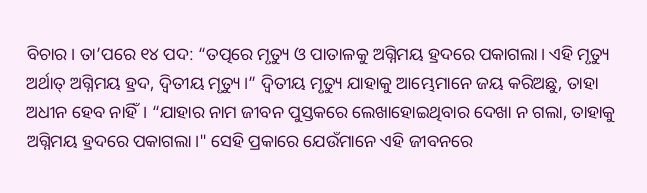ବିଚାର। ତା’ପରେ ୧୪ ପଦ: “ତତ୍ପରେ ମୃତ୍ୟୁ ଓ ପାତାଳକୁ ଅଗ୍ନିମୟ ହ୍ରଦରେ ପକାଗଲା। ଏହି ମୃତ୍ୟୁ ଅର୍ଥାତ୍ ଅଗ୍ନିମୟ ହ୍ରଦ, ଦ୍ୱିତୀୟ ମୃତ୍ୟୁ।” ଦ୍ୱିତୀୟ ମୃତ୍ୟୁ ଯାହାକୁ ଆମ୍ଭେମାନେ ଜୟ କରିଅଛୁ, ତାହା ଅଧୀନ ହେବ ନାହିଁ। “ଯାହାର ନାମ ଜୀବନ ପୁସ୍ତକରେ ଲେଖାହୋଇଥିବାର ଦେଖା ନ ଗଲା, ତାହାକୁ ଅଗ୍ନିମୟ ହ୍ରଦରେ ପକାଗଲା।" ସେହି ପ୍ରକାରେ ଯେଉଁମାନେ ଏହି ଜୀବନରେ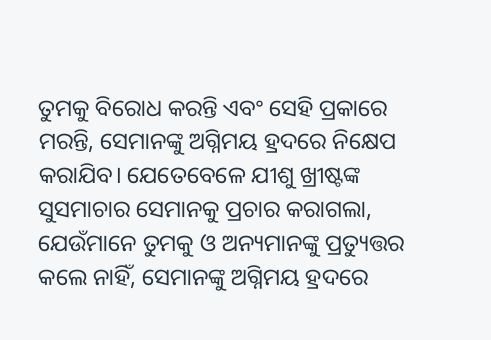ତୁମକୁ ବିରୋଧ କରନ୍ତି ଏବଂ ସେହି ପ୍ରକାରେ ମରନ୍ତି, ସେମାନଙ୍କୁ ଅଗ୍ନିମୟ ହ୍ରଦରେ ନିକ୍ଷେପ କରାଯିବ। ଯେତେବେଳେ ଯୀଶୁ ଖ୍ରୀଷ୍ଟଙ୍କ ସୁସମାଚାର ସେମାନକୁ ପ୍ରଚାର କରାଗଲା, ଯେଉଁମାନେ ତୁମକୁ ଓ ଅନ୍ୟମାନଙ୍କୁ ପ୍ରତ୍ୟୁତ୍ତର କଲେ ନାହିଁ, ସେମାନଙ୍କୁ ଅଗ୍ନିମୟ ହ୍ରଦରେ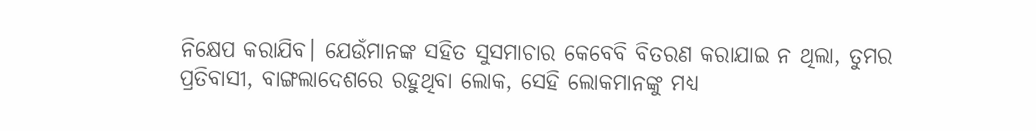ନିକ୍ଷେପ କରାଯିବ। ଯେଉଁମାନଙ୍କ ସହିତ ସୁସମାଚାର କେବେବି ବିତରଣ କରାଯାଇ ନ ଥିଲା, ତୁମର ପ୍ରତିବାସୀ, ବାଙ୍ଗଲାଦେଶରେ ରହୁଥିବା ଲୋକ, ସେହି ଲୋକମାନଙ୍କୁ ମଧ୍ୟ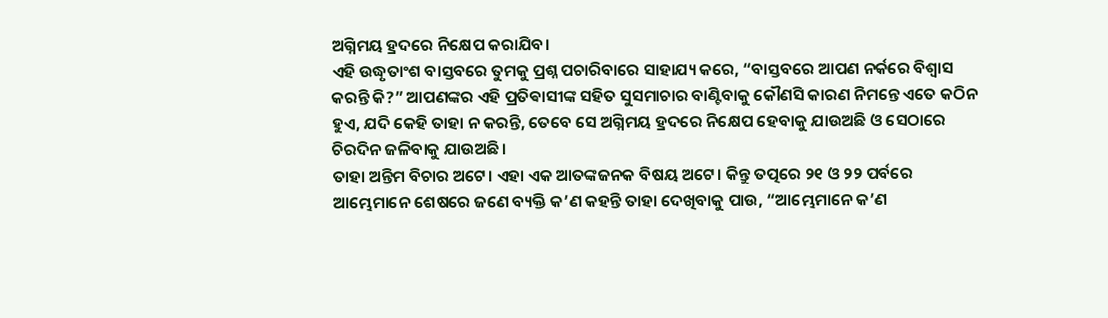ଅଗ୍ନିମୟ ହ୍ରଦରେ ନିକ୍ଷେପ କରାଯିବ।
ଏହି ଉଦ୍ଧୃତାଂଶ ବାସ୍ତବରେ ତୁମକୁ ପ୍ରଶ୍ନ ପଚାରିବାରେ ସାହାଯ୍ୟ କରେ, “ବାସ୍ତବରେ ଆପଣ ନର୍କରେ ବିଶ୍ୱାସ କରନ୍ତି କି?” ଆପଣଙ୍କର ଏହି ପ୍ରତିଵାସୀଙ୍କ ସହିତ ସୁସମାଚାର ବାଣ୍ଟିବାକୁ କୌଣସି କାରଣ ନିମନ୍ତେ ଏତେ କଠିନ ହୁଏ, ଯଦି କେହି ତାହା ନ କରନ୍ତି, ତେବେ ସେ ଅଗ୍ନିମୟ ହ୍ରଦରେ ନିକ୍ଷେପ ହେବାକୁ ଯାଉଅଛି ଓ ସେଠାରେ ଚିରଦିନ ଜଳିବାକୁ ଯାଉଅଛି।
ତାହା ଅନ୍ତିମ ବିଚାର ଅଟେ। ଏହା ଏକ ଆତଙ୍କଜନକ ବିଷୟ ଅଟେ। କିନ୍ତୁ ତତ୍ପରେ ୨୧ ଓ ୨୨ ପର୍ବରେ ଆମ୍ଭେମାନେ ଶେଷରେ ଜଣେ ବ୍ୟକ୍ତି କ’ଣ କହନ୍ତି ତାହା ଦେଖିବାକୁ ପାଉ, “ଆମ୍ଭେମାନେ କ’ଣ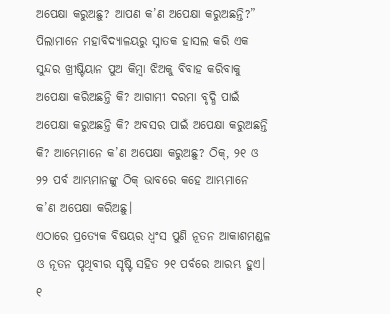ଅପେକ୍ଷା କରୁଅଛୁ? ଆପଣ କ’ଣ ଅପେକ୍ଷା କରୁଅଛନ୍ତି?” ପିଲାମାନେ ମହାବିଦ୍ୟାଳୟରୁ ସ୍ନାତକ ହାସଲ କରି ଏକ ସୁନ୍ଦର ଖ୍ରୀଷ୍ଟିୟାନ ପୁଅ କିମ୍ବା ଝିଅକୁ ବିବାହ କରିବାକୁ ଅପେକ୍ଷା କରିଅଛନ୍ତି କି? ଆଗାମୀ ଦରମା ବୃଦ୍ଧି ପାଇଁ ଅପେକ୍ଷା କରୁଅଛନ୍ତି କି? ଅବସର ପାଇଁ ଅପେକ୍ଷା କରୁଅଛନ୍ତି କି? ଆମ୍ଭେମାନେ କ’ଣ ଅପେକ୍ଷା କରୁଅଛୁ? ଠିକ୍, ୨୧ ଓ ୨୨ ପର୍ବ ଆମ୍ଭମାନଙ୍କୁ ଠିକ୍ ଭାବରେ କହେ ଆମ୍ଭମାନେ କ’ଣ ଅପେକ୍ଷା କରିଅଛୁ।
ଏଠାରେ ପ୍ରତ୍ୟେକ ବିଷୟର ଧ୍ୱଂସ ପୁଣି ନୂତନ ଆକାଶମଣ୍ଡଳ ଓ ନୂତନ ପୃଥିବୀର ସୃଷ୍ଟି ସହିତ ୨୧ ପର୍ବରେ ଆରମ୍ଭ ହୁଏ। ୧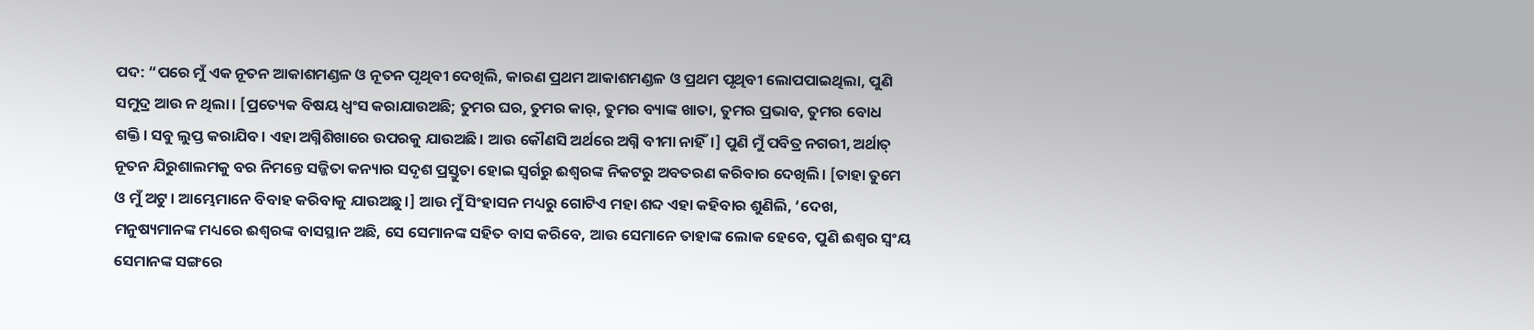ପଦ: “ପରେ ମୁଁ ଏକ ନୂତନ ଆକାଶମଣ୍ଡଳ ଓ ନୂତନ ପୃଥିବୀ ଦେଖିଲି, କାରଣ ପ୍ରଥମ ଆକାଶମଣ୍ଡଳ ଓ ପ୍ରଥମ ପୃଥିବୀ ଲୋପପାଇଥିଲା, ପୁଣି ସମୁଦ୍ର ଆଉ ନ ଥିଲା। [ପ୍ରତ୍ୟେକ ବିଷୟ ଧ୍ୱଂସ କରାଯାଉଅଛି; ତୁମର ଘର, ତୁମର କାର୍, ତୁମର ବ୍ୟାଙ୍କ ଖାତା, ତୁମର ପ୍ରଭାବ, ତୁମର ବୋଧ ଶକ୍ତି। ସବୁ ଲୁପ୍ତ କରାଯିବ। ଏହା ଅଗ୍ନିଶିଖାରେ ଉପରକୁ ଯାଉଅଛି। ଆଉ କୌଣସି ଅର୍ଥରେ ଅଗ୍ନି ବୀମା ନାହିଁ।] ପୁଣି ମୁଁ ପବିତ୍ର ନଗରୀ, ଅର୍ଥାତ୍ ନୂତନ ଯିରୁଶାଲମକୁ ବର ନିମନ୍ତେ ସଜ୍ଜିତା କନ୍ୟାର ସଦୃଶ ପ୍ରସ୍ତୁତା ହୋଇ ସ୍ୱର୍ଗରୁ ଈଶ୍ୱରଙ୍କ ନିକଟରୁ ଅବତରଣ କରିବାର ଦେଖିଲି। [ତାହା ତୁମେ ଓ ମୁଁ ଅଟୁ। ଆମ୍ଭେମାନେ ବିବାହ କରିବାକୁ ଯାଉଅଛୁ।] ଆଉ ମୁଁ ସିଂହାସନ ମଧ୍ୟରୁ ଗୋଟିଏ ମହା ଶବ୍ଦ ଏହା କହିବାର ଶୁଣିଲି, ‘ଦେଖ, ମନୁଷ୍ୟମାନଙ୍କ ମଧ୍ୟରେ ଈଶ୍ୱରଙ୍କ ବାସସ୍ଥାନ ଅଛି, ସେ ସେମାନଙ୍କ ସହିତ ବାସ କରିବେ, ଆଉ ସେମାନେ ତାହାଙ୍କ ଲୋକ ହେବେ, ପୁଣି ଈଶ୍ୱର ସ୍ଵଂୟ ସେମାନଙ୍କ ସଙ୍ଗରେ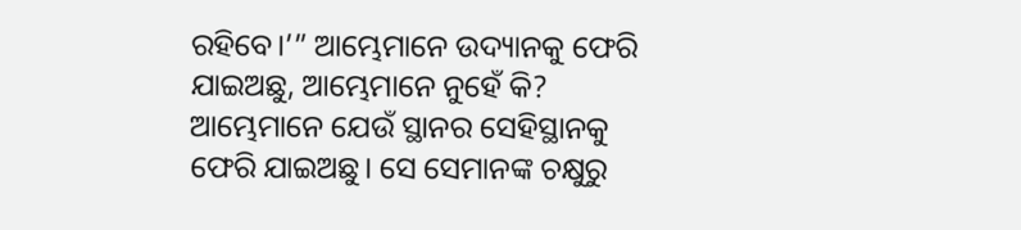ରହିବେ।’” ଆମ୍ଭେମାନେ ଉଦ୍ୟାନକୁ ଫେରି ଯାଇଅଛୁ, ଆମ୍ଭେମାନେ ନୁହେଁ କି? ଆମ୍ଭେମାନେ ଯେଉଁ ସ୍ଥାନର ସେହିସ୍ଥାନକୁ ଫେରି ଯାଇଅଛୁ। ସେ ସେମାନଙ୍କ ଚକ୍ଷୁରୁ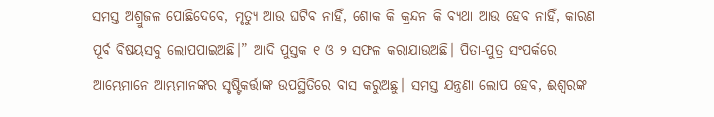ସମସ୍ତ ଅଶ୍ରୁଜଳ ପୋଛିଦେବେ, ମୃତ୍ୟୁ ଆଉ ଘଟିବ ନାହିଁ, ଶୋକ କି କ୍ରନ୍ଦନ କି ବ୍ୟଥା ଆଉ ହେବ ନାହିଁ, କାରଣ ପୂର୍ବ ବିଷୟସବୁ ଲୋପପାଇଅଛି।” ଆଦି ପୁସ୍ତକ ୧ ଓ ୨ ସଫଳ କରାଯାଉଅଛି। ପିତା-ପୁତ୍ର ସଂପର୍କରେ ଆମ୍ଭେମାନେ ଆମ୍ଭମାନଙ୍କର ସୃଷ୍ଟିକର୍ତ୍ତାଙ୍କ ଉପସ୍ଥିତିରେ ବାସ କରୁଅଛୁ। ସମସ୍ତ ଯନ୍ତ୍ରଣା ଲୋପ ହେବ, ଈଶ୍ୱରଙ୍କ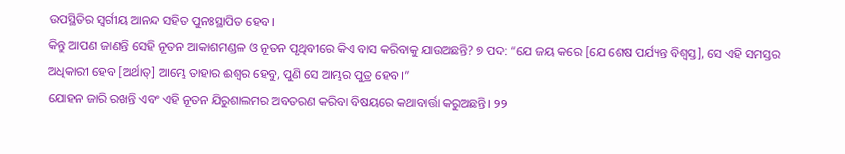ଉପସ୍ଥିତିର ସ୍ଵର୍ଗୀୟ ଆନନ୍ଦ ସହିତ ପୁନଃସ୍ଥାପିତ ହେବ।
କିନ୍ତୁ ଆପଣ ଜାଣନ୍ତି ସେହି ନୂତନ ଆକାଶମଣ୍ଡଳ ଓ ନୂତନ ପୃଥିବୀରେ କିଏ ବାସ କରିବାକୁ ଯାଉଅଛନ୍ତି? ୭ ପଦ: “ଯେ ଜୟ କରେ [ଯେ ଶେଷ ପର୍ଯ୍ୟନ୍ତ ବିଶ୍ୱସ୍ତ], ସେ ଏହି ସମସ୍ତର ଅଧିକାରୀ ହେବ [ଅର୍ଥାତ୍] ଆମ୍ଭେ ତାହାର ଈଶ୍ୱର ହେବୁ, ପୁଣି ସେ ଆମ୍ଭର ପୁତ୍ର ହେବ।”
ଯୋହନ ଜାରି ରଖନ୍ତି ଏବଂ ଏହି ନୂତନ ଯିରୁଶାଲମର ଅବତରଣ କରିବା ବିଷୟରେ କଥାବାର୍ତ୍ତା କରୁଅଛନ୍ତି। ୨୨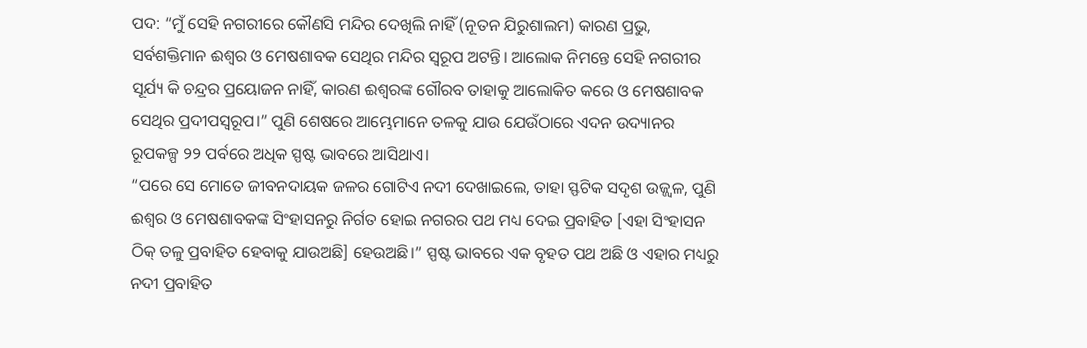ପଦ: “ମୁଁ ସେହି ନଗରୀରେ କୌଣସି ମନ୍ଦିର ଦେଖିଲି ନାହିଁ (ନୂତନ ଯିରୁଶାଲମ) କାରଣ ପ୍ରଭୁ, ସର୍ବଶକ୍ତିମାନ ଈଶ୍ୱର ଓ ମେଷଶାବକ ସେଥିର ମନ୍ଦିର ସ୍ଵରୂପ ଅଟନ୍ତି। ଆଲୋକ ନିମନ୍ତେ ସେହି ନଗରୀର ସୂର୍ଯ୍ୟ କି ଚନ୍ଦ୍ରର ପ୍ରୟୋଜନ ନାହିଁ, କାରଣ ଈଶ୍ୱରଙ୍କ ଗୌରବ ତାହାକୁ ଆଲୋକିତ କରେ ଓ ମେଷଶାବକ ସେଥିର ପ୍ରଦୀପସ୍ୱରୂପ।” ପୁଣି ଶେଷରେ ଆମ୍ଭେମାନେ ତଳକୁ ଯାଉ ଯେଉଁଠାରେ ଏଦନ ଉଦ୍ୟାନର ରୂପକଳ୍ପ ୨୨ ପର୍ବରେ ଅଧିକ ସ୍ପଷ୍ଟ ଭାବରେ ଆସିଥାଏ।
“ପରେ ସେ ମୋତେ ଜୀବନଦାୟକ ଜଳର ଗୋଟିଏ ନଦୀ ଦେଖାଇଲେ, ତାହା ସ୍ଫଟିକ ସଦୃଶ ଉଜ୍ଜ୍ୱଳ, ପୁଣି ଈଶ୍ୱର ଓ ମେଷଶାବକଙ୍କ ସିଂହାସନରୁ ନିର୍ଗତ ହୋଇ ନଗରର ପଥ ମଧ୍ୟ ଦେଇ ପ୍ରବାହିତ [ଏହା ସିଂହାସନ ଠିକ୍ ତଳୁ ପ୍ରବାହିତ ହେବାକୁ ଯାଉଅଛି] ହେଉଅଛି।” ସ୍ପଷ୍ଟ ଭାବରେ ଏକ ବୃହତ ପଥ ଅଛି ଓ ଏହାର ମଧ୍ୟରୁ ନଦୀ ପ୍ରବାହିତ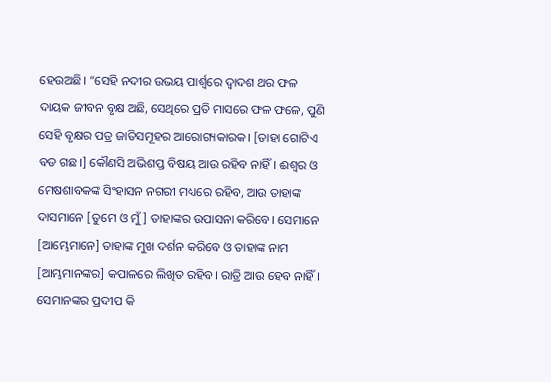ହେଉଅଛି। “ସେହି ନଦୀର ଉଭୟ ପାର୍ଶ୍ୱରେ ଦ୍ୱାଦଶ ଥର ଫଳ ଦାୟକ ଜୀବନ ବୃକ୍ଷ ଅଛି, ସେଥିରେ ପ୍ରତି ମାସରେ ଫଳ ଫଳେ, ପୁଣି ସେହି ବୃକ୍ଷର ପତ୍ର ଜାତିସମୂହର ଆରୋଗ୍ୟକାରକ। [ତାହା ଗୋଟିଏ ବଡ ଗଛ।] କୌଣସି ଅଭିଶପ୍ତ ବିଷୟ ଆଉ ରହିବ ନାହିଁ। ଈଶ୍ୱର ଓ ମେଷଶାବକଙ୍କ ସିଂହାସନ ନଗରୀ ମଧ୍ୟରେ ରହିବ, ଆଉ ତାହାଙ୍କ ଦାସମାନେ [ତୁମେ ଓ ମୁଁ] ତାହାଙ୍କର ଉପାସନା କରିବେ। ସେମାନେ [ଆମ୍ଭେମାନେ] ତାହାଙ୍କ ମୁଖ ଦର୍ଶନ କରିବେ ଓ ତାହାଙ୍କ ନାମ [ଆମ୍ଭମାନଙ୍କର] କପାଳରେ ଲିଖିତ ରହିବ। ରାତ୍ରି ଆଉ ହେବ ନାହିଁ। ସେମାନଙ୍କର ପ୍ରଦୀପ କି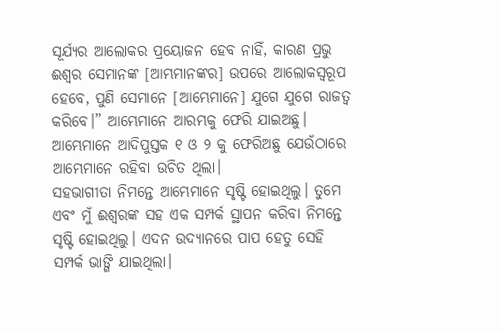ସୂର୍ଯ୍ୟର ଆଲୋକର ପ୍ରୟୋଜନ ହେବ ନାହିଁ, କାରଣ ପ୍ରଭୁ ଈଶ୍ୱର ସେମାନଙ୍କ [ଆମ୍ଭମାନଙ୍କର] ଉପରେ ଆଲୋକସ୍ୱରୂପ ହେବେ, ପୁଣି ସେମାନେ [ଆମ୍ଭେମାନେ] ଯୁଗେ ଯୁଗେ ରାଜତ୍ୱ କରିବେ।” ଆମ୍ଭେମାନେ ଆରମ୍ଭକୁ ଫେରି ଯାଇଅଛୁ। ଆମ୍ଭେମାନେ ଆଦିପୁସ୍ତକ ୧ ଓ ୨ କୁ ଫେରିଅଛୁ ଯେଉଁଠାରେ ଆମ୍ଭେମାନେ ରହିବା ଉଚିତ ଥିଲା।
ସହଭାଗୀତା ନିମନ୍ତେ ଆମ୍ଭେମାନେ ସୃଷ୍ଟି ହୋଇଥିଲୁ। ତୁମେ ଏବଂ ମୁଁ ଈଶ୍ୱରଙ୍କ ସହ ଏକ ସମ୍ପର୍କ ସ୍ଥାପନ କରିବା ନିମନ୍ତେ ସୃଷ୍ଟି ହୋଇଥିଲୁ। ଏଦନ ଉଦ୍ୟାନରେ ପାପ ହେତୁ ସେହି ସମ୍ପର୍କ ଭାଙ୍ଗି ଯାଇଥିଲା।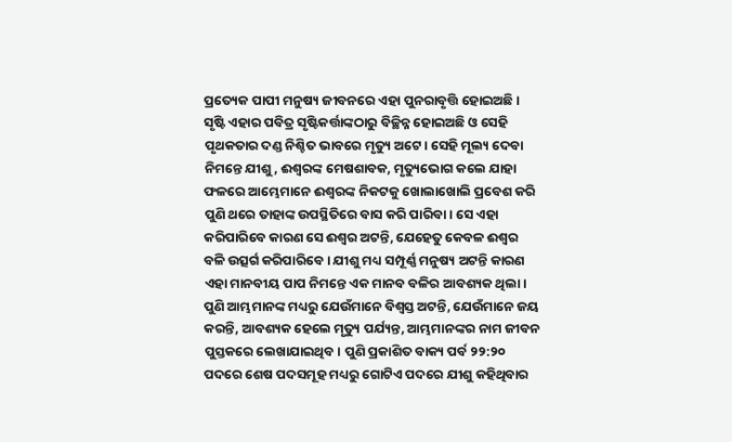ପ୍ରତ୍ୟେକ ପାପୀ ମନୁଷ୍ୟ ଜୀବନରେ ଏହା ପୁନରାବୃତ୍ତି ହୋଇଅଛି। ସୃଷ୍ଟି ଏହାର ପବିତ୍ର ସୃଷ୍ଟିକର୍ତ୍ତାଙ୍କଠାରୁ ବିଚ୍ଛିନ୍ନ ହୋଇଅଛି ଓ ସେହି ପୃଥକତାର ଦଣ୍ଡ ନିଶ୍ଚିତ ଭାବରେ ମୃତ୍ୟୁ ଅଟେ। ସେହି ମୂଲ୍ୟ ଦେବା ନିମନ୍ତେ ଯୀଶୁ, ଈଶ୍ୱରଙ୍କ ମେଷଶାବକ, ମୃତ୍ୟୁଭୋଗ କଲେ ଯାହା ଫଳରେ ଆମ୍ଭେମାନେ ଈଶ୍ୱରଙ୍କ ନିକଟକୁ ଖୋଲାଖୋଲି ପ୍ରବେଶ କରି ପୁଣି ଥରେ ତାହାଙ୍କ ଉପସ୍ଥିତିରେ ବାସ କରି ପାରିବା। ସେ ଏହା କରିପାରିବେ କାରଣ ସେ ଈଶ୍ୱର ଅଟନ୍ତି, ଯେହେତୁ କେବଳ ଈଶ୍ୱର ବଳି ଉତ୍ସର୍ଗ କରିପାରିବେ। ଯୀଶୁ ମଧ୍ୟ ସମ୍ପୂର୍ଣ୍ଣ ମନୁଷ୍ୟ ଅଟନ୍ତି କାରଣ ଏହା ମାନବୀୟ ପାପ ନିମନ୍ତେ ଏକ ମାନବ ବଳିର ଆବଶ୍ୟକ ଥିଲା।
ପୁଣି ଆମ୍ଭମାନଙ୍କ ମଧ୍ୟରୁ ଯେଉଁମାନେ ବିଶ୍ୱସ୍ତ ଅଟନ୍ତି, ଯେଉଁମାନେ ଜୟ କରନ୍ତି, ଆବଶ୍ୟକ ହେଲେ ମୃତ୍ୟୁ ପର୍ଯ୍ୟନ୍ତ, ଆମ୍ଭମାନଙ୍କର ନାମ ଜୀବନ ପୁସ୍ତକରେ ଲେଖାଯାଇଥିବ। ପୁଣି ପ୍ରକାଶିତ ବାକ୍ୟ ପର୍ବ ୨୨:୨୦ ପଦରେ ଶେଷ ପଦସମୂହ ମଧ୍ୟରୁ ଗୋଟିଏ ପଦରେ ଯୀଶୁ କହିଥିବାର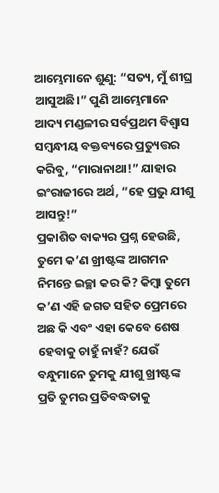ଆମ୍ଭେମାନେ ଶୁଣୁ: “ସତ୍ୟ, ମୁଁ ଶୀଘ୍ର ଆସୁଅଛି।” ପୁଣି ଆମ୍ଭେମାନେ ଆଦ୍ୟ ମଣ୍ଡଳୀର ସର୍ବପ୍ରଥମ ବିଶ୍ୱାସ ସମ୍ବନ୍ଧୀୟ ବକ୍ତବ୍ୟରେ ପ୍ରତ୍ୟୁତ୍ତର କରିବୁ, “ମାରାନାଥା!” ଯାହାର ଇଂରାଜୀରେ ଅର୍ଥ, “ହେ ପ୍ରଭୁ ଯୀଶୁ ଆସନ୍ତୁ!”
ପ୍ରକାଶିତ ବାକ୍ୟର ପ୍ରଶ୍ନ ହେଉଛି, ତୁମେ କ’ଣ ଖ୍ରୀଷ୍ଟଙ୍କ ଆଗମନ ନିମନ୍ତେ ଇଚ୍ଛା କର କି? କିମ୍ବା ତୁମେ କ’ଣ ଏହି ଜଗତ ସହିତ ପ୍ରେମରେ ଅଛ କି ଏବଂ ଏହା କେବେ ଶେଷ ହେବାକୁ ଚାହୁଁ ନାହଁ? ଯେଉଁ ବନ୍ଧୁମାନେ ତୁମକୁ ଯୀଶୁ ଖ୍ରୀଷ୍ଟଙ୍କ ପ୍ରତି ତୁମର ପ୍ରତିବଦ୍ଧତାକୁ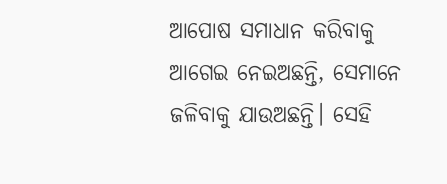ଆପୋଷ ସମାଧାନ କରିବାକୁ ଆଗେଇ ନେଇଅଛନ୍ତି, ସେମାନେ ଜଳିବାକୁ ଯାଉଅଛନ୍ତି। ସେହି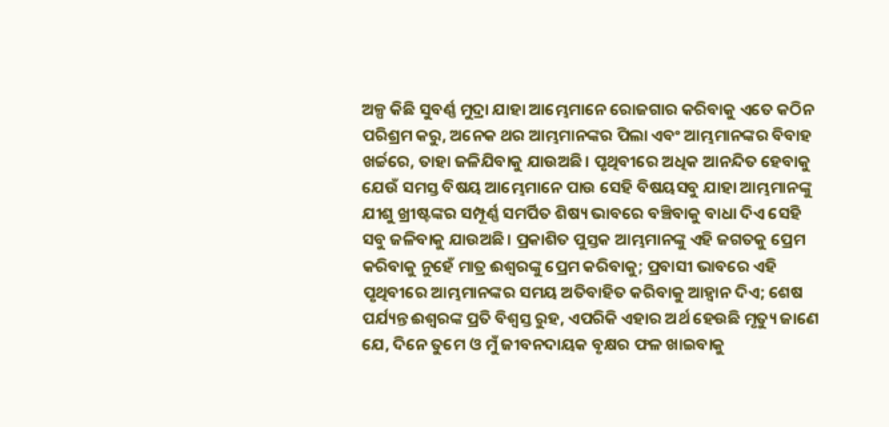ଅଳ୍ପ କିଛି ସୁବର୍ଣ୍ଣ ମୁଦ୍ରା ଯାହା ଆମ୍ଭେମାନେ ରୋଜଗାର କରିବାକୁ ଏତେ କଠିନ ପରିଶ୍ରମ କରୁ, ଅନେକ ଥର ଆମ୍ଭମାନଙ୍କର ପିଲା ଏବଂ ଆମ୍ଭମାନଙ୍କର ବିବାହ ଖର୍ଚ୍ଚରେ, ତାହା ଜଳିଯିବାକୁ ଯାଉଅଛି। ପୃଥିବୀରେ ଅଧିକ ଆନନ୍ଦିତ ହେବାକୁ ଯେଉଁ ସମସ୍ତ ବିଷୟ ଆମ୍ଭେମାନେ ପାଉ ସେହି ବିଷୟସବୁ ଯାହା ଆମ୍ଭମାନଙ୍କୁ ଯୀଶୁ ଖ୍ରୀଷ୍ଟଙ୍କର ସମ୍ପୂର୍ଣ୍ଣ ସମର୍ପିତ ଶିଷ୍ୟ ଭାବରେ ବଞ୍ଚିବାକୁ ବାଧା ଦିଏ ସେହି ସବୁ ଜଳିବାକୁ ଯାଉଅଛି। ପ୍ରକାଶିତ ପୁସ୍ତକ ଆମ୍ଭମାନଙ୍କୁ ଏହି ଜଗତକୁ ପ୍ରେମ କରିବାକୁ ନୁହେଁ ମାତ୍ର ଈଶ୍ୱରଙ୍କୁ ପ୍ରେମ କରିବାକୁ; ପ୍ରବାସୀ ଭାବରେ ଏହି ପୃଥିବୀରେ ଆମ୍ଭମାନଙ୍କର ସମୟ ଅତିବାହିତ କରିବାକୁ ଆହ୍ୱାନ ଦିଏ; ଶେଷ ପର୍ଯ୍ୟନ୍ତ ଈଶ୍ୱରଙ୍କ ପ୍ରତି ବିଶ୍ୱସ୍ତ ରୁହ, ଏପରିକି ଏହାର ଅର୍ଥ ହେଉଛି ମୃତ୍ୟୁ ଜାଣେ ଯେ, ଦିନେ ତୁମେ ଓ ମୁଁ ଜୀବନଦାୟକ ବୃକ୍ଷର ଫଳ ଖାଇବାକୁ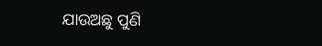ଯାଉଅଛୁ ପୁଣି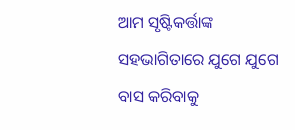ଆମ ସୃଷ୍ଟିକର୍ତ୍ତାଙ୍କ ସହଭାଗିତାରେ ଯୁଗେ ଯୁଗେ ବାସ କରିବାକୁ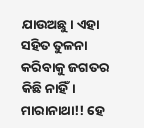ଯାଉଅଛୁ। ଏହା ସହିତ ତୁଳନା କରିବାକୁ ଜଗତର କିଛି ନାହିଁ। ମାରାନାଥା!! ହେ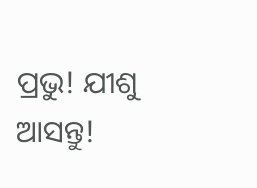ପ୍ରଭୁ! ଯୀଶୁ ଆସନ୍ତୁ!